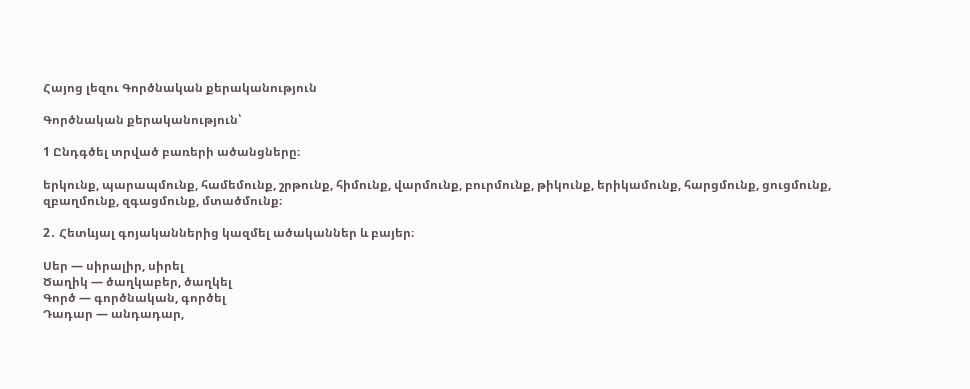Հայոց լեզու Գործնական քերականություն

Գործնական քերականություն՝

1 Ընդգծել տրված բառերի ածանցները։

երկունք, պարապմունք, համեմունք, շրթունք, հիմունք, վարմունք, բուրմունք, թիկունք, երիկամունք, հարցմունք, ցուցմունք, զբաղմունք, զգացմունք, մտածմունք։

2․ Հետևյալ գոյականներից կազմել ածականներ և բայեր։

Սեր — սիրալիր, սիրել
Ծաղիկ — ծաղկաբեր, ծաղկել
Գործ — գործնական, գործել
Դադար — անդադար,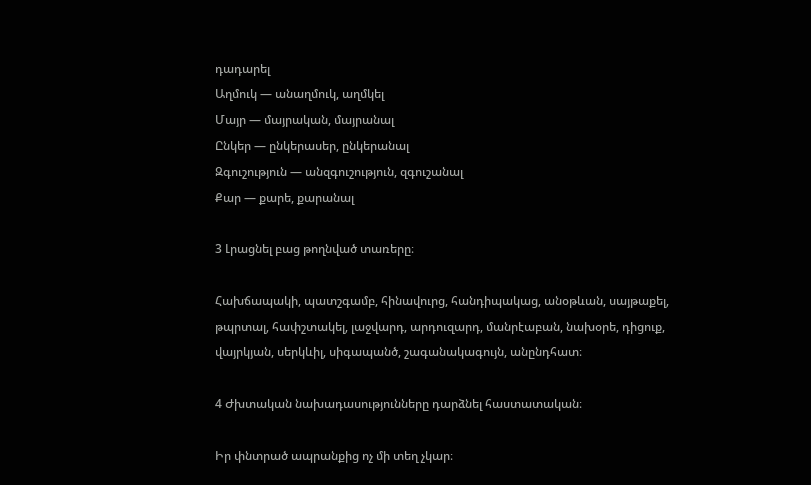դադարել
Աղմուկ — անաղմուկ, աղմկել
Մայր — մայրական, մայրանալ
Ընկեր — ընկերասեր, ընկերանալ
Զգուշություն — անզգուշություն, զգուշանալ
Քար — քարե, քարանալ

3 Լրացնել բաց թողնված տառերը։

Հախճապակի, պատշգամբ, հինավուրց, հանդիպակաց, անօթևան, սայթաքել, թպրտալ, հափշտակել, լաջվարդ, արդուզարդ, մանրէաբան, նախօրե, դիցուք, վայրկյան, սերկևիլ, սիգապանծ, շագանակագույն, անընդհատ։

4 Ժխտական նախադասությունները դարձնել հաստատական։

Իր փնտրած ապրանքից ոչ մի տեղ չկար։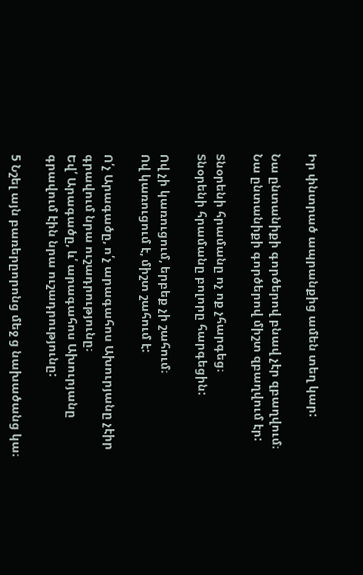Իր փնտրած ապրանքից ամեն տեղ կար:

Նա ընտանիքի գործերով բնավ չէր զբաղվում։
Նա ընտանիքի գործերով միշտ զբաղվում էր:

Տնօրենի հրամանը ոչ ոք չհարգեց։
Տնօրենի հրամանը բոլորը հարգեցին:

Ով չի կառուցում, երբեք չի շահում։
Ով կառուցում է, միշտ շահում է:

Ո՛չ Արագածը, ո՛չ արագահոս Ախուրյանը չէիր գրավում նրա ուշադրությունը։
Եվ՛ Արագածը, և՛ արագահոս Ախուրյանը գրավում էին նրա ուշադրությունը:

5 Նշել այն բառերըորոնց մեջ ց նախածանց կա։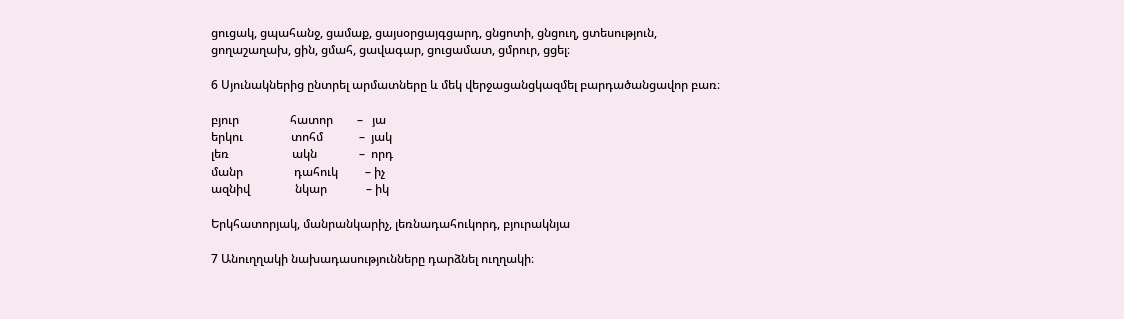ցուցակ, ցպահանջ, ցամաք, ցայսօրցայգցարդ, ցնցոտի, ցնցուղ, ցտեսություն, ցողաշաղախ, ցին, ցմահ, ցավագար, ցուցամատ, ցմրուր, ցցել։

6 Սյունակներից ընտրել արմատները և մեկ վերջացանցկազմել բարդածանցավոր բառ։

բյուր                 հատոր        –   յա
երկու                տոհմ            –  յակ
լեռ                     ակն              –  որդ
մանր                 դահուկ         – իչ
ազնիվ               նկար             – իկ

Երկհատորյակ, մանրանկարիչ, լեռնադահուկորդ, բյուրակնյա

7 Անուղղակի նախադասությունները դարձնել ուղղակի։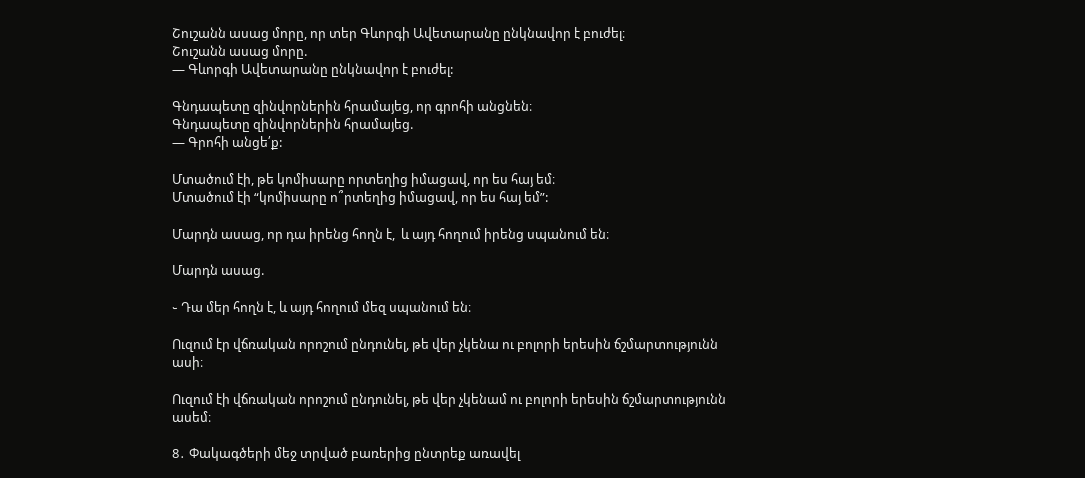Շուշանն ասաց մորը, որ տեր Գևորգի Ավետարանը ընկնավոր է բուժել։
Շուշանն ասաց մորը.
— Գևորգի Ավետարանը ընկնավոր է բուժել:

Գնդապետը զինվորներին հրամայեց, որ գրոհի անցնեն։
Գնդապետը զինվորներին հրամայեց.
— Գրոհի անցե՛ք:

Մտածում էի, թե կոմիսարը որտեղից իմացավ, որ ես հայ եմ։
Մտածում էի “կոմիսարը ո՞րտեղից իմացավ, որ ես հայ եմ”:

Մարդն ասաց, որ դա իրենց հողն է,  և այդ հողում իրենց սպանում են։

Մարդն ասաց.

֊ Դա մեր հողն է, և այդ հողում մեզ սպանում են։

Ուզում էր վճռական որոշում ընդունել, թե վեր չկենա ու բոլորի երեսին ճշմարտությունն ասի։

Ուզում էի վճռական որոշում ընդունել, թե վեր չկենամ ու բոլորի երեսին ճշմարտությունն ասեմ։

8․ Փակագծերի մեջ տրված բառերից ընտրեք առավել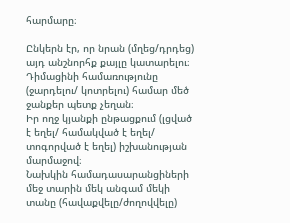հարմարը։

Ընկերն էր, որ նրան (մղեց/դրդեց) այդ անշնորհք քայլը կատարելու։
Դիմացինի համառությունը (ջարդելու/ կոտրելու) համար մեծ ջանքեր պետք չեղան։
Իր ողջ կյանքի ընթացքում (լցված է եղել/ համակված է եղել/ տոգորված է եղել) իշխանության մարմաջով։
Նախկին համադասարանցիների մեջ տարին մեկ անգամ մեկի տանը (հավաքվելը/ժողովվելը)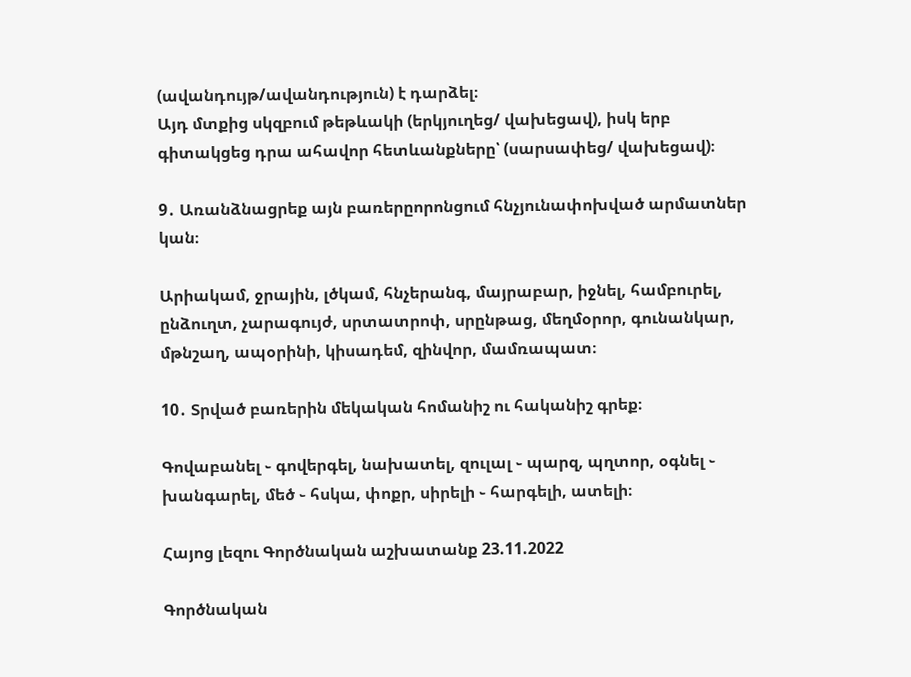(ավանդույթ/ավանդություն) է դարձել։
Այդ մտքից սկզբում թեթևակի (երկյուղեց/ վախեցավ), իսկ երբ գիտակցեց դրա ահավոր հետևանքները՝ (սարսափեց/ վախեցավ)։

9․ Առանձնացրեք այն բառերըորոնցում հնչյունափոխված արմատներ կան։

Արիակամ, ջրային, լծկամ, հնչերանգ, մայրաբար, իջնել, համբուրել, ընձուղտ, չարագույժ, սրտատրոփ, սրընթաց, մեղմօրոր, գունանկար, մթնշաղ, ապօրինի, կիսադեմ, զինվոր, մամռապատ։

10․ Տրված բառերին մեկական հոմանիշ ու հականիշ գրեք։

Գովաբանել ֊ գովերգել, նախատել, զուլալ ֊ պարզ, պղտոր, օգնել ֊ խանգարել, մեծ ֊ հսկա, փոքր, սիրելի ֊ հարգելի, ատելի։

Հայոց լեզու Գործնական աշխատանք 23.11.2022

Գործնական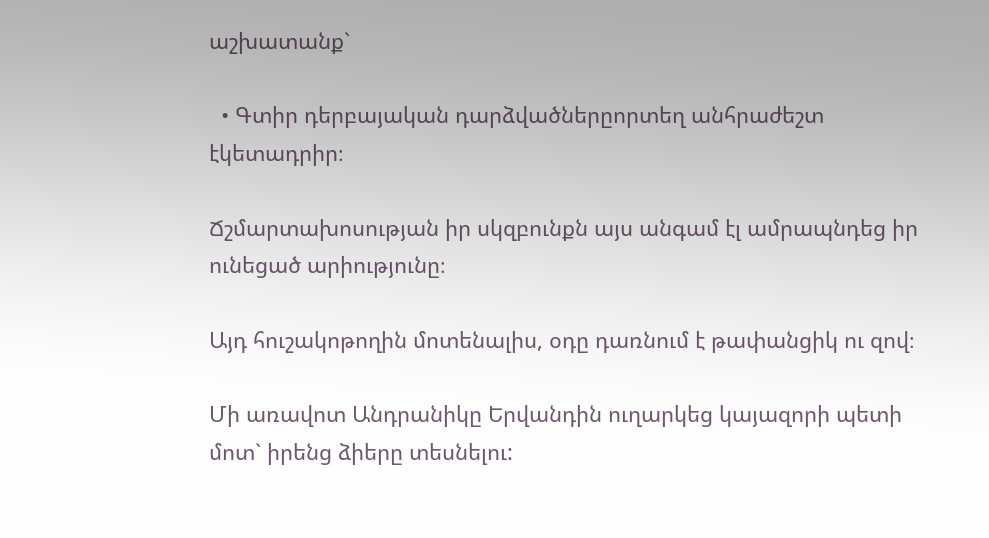աշխատանք`

  • Գտիր դերբայական դարձվածներըորտեղ անհրաժեշտ էկետադրիր։

Ճշմարտախոսության իր սկզբունքն այս անգամ էլ ամրապնդեց իր ունեցած արիությունը։

Այդ հուշակոթողին մոտենալիս, օդը դառնում է թափանցիկ ու զով։

Մի առավոտ Անդրանիկը Երվանդին ուղարկեց կայազորի պետի մոտ` իրենց ձիերը տեսնելու: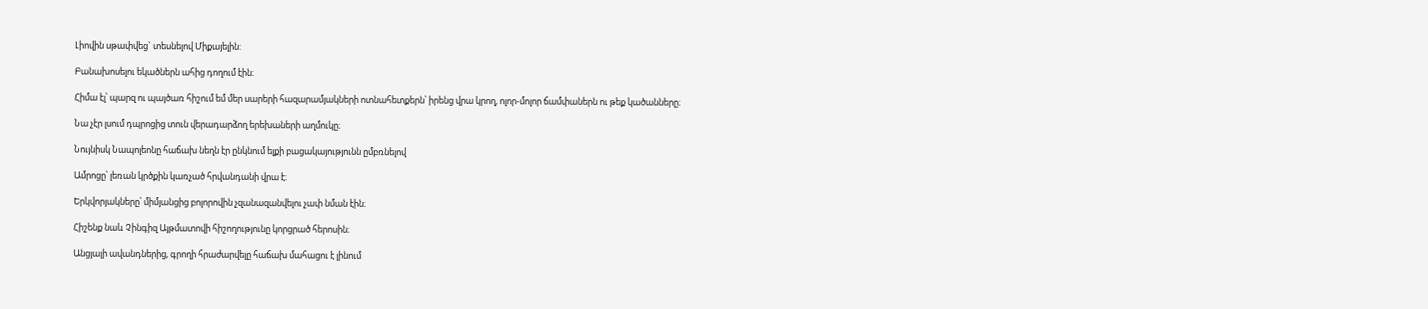Լիովին սթափվեց` տեսնելով Միքայելին:

Բանախոսելու եկածներն ահից դողում էին։

Հիմա էլ՝ պարզ ու պայծառ հիշում եմ մեր սարերի հազարամյակների ոտնահետքերն՝ իրենց վրա կրող, ոլոր-մոլոր ճամփաներն ու թեք կածանները։

Նա չէր լսում դպրոցից տուն վերադարձող երեխաների աղմուկը։

Նույնիսկ Նապոլեոնը հաճախ նեղն էր ընկնում ելքի բացակայությունն ըմբռնելով

Ամրոցը՝ լեռան կրծքին կառչած հրվանդանի վրա է։

Երկվորյակները՝ միմյանցից բոլորովին չզանազանվելու չափ նման էին։

Հիշենք նաև Չինգիզ Այթմատովի հիշողությունը կորցրած հերոսին։

Անցյալի ավանդներից, գրողի հրաժարվելը հաճախ մահացու է լինում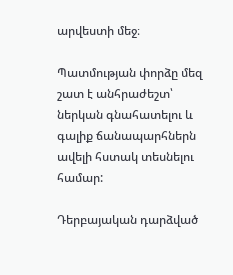արվեստի մեջ։

Պատմության փորձը մեզ շատ է անհրաժեշտ՝ ներկան գնահատելու և գալիք ճանապարհներն ավելի հստակ տեսնելու համար:

Դերբայական դարձված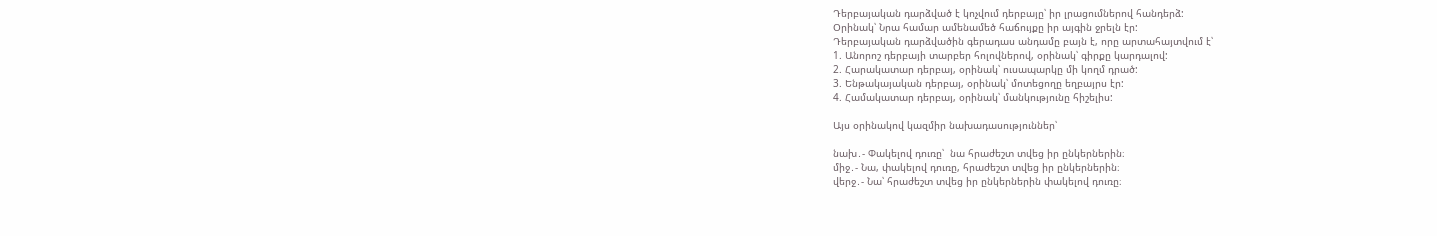Դերբայական դարձված է կոչվում դերբայը՝ իր լրացումներով հանդերձ:
Օրինակ՝ Նրա համար ամենամեծ հաճույքը իր այգին ջրելն էր:
Դերբայական դարձվածին գերադաս անդամը բայն է, որը արտահայտվում է՝
1. Անորոշ դերբայի տարբեր հոլովներով, օրինակ՝ գիրքը կարդալով:
2. Հարակատար դերբայ, օրինակ՝ ուսապարկը մի կողմ դրած:
3. Ենթակայական դերբայ, օրինակ՝ մոտեցողը եղբայրս էր:
4. Համակատար դերբայ, օրինակ՝ մանկությունը հիշելիս:

Այս օրինակով կազմիր նախադասություններ՝

նախ․- Փակելով դուռը՝  նա հրաժեշտ տվեց իր ընկերներին։
միջ․- Նա, փակելով դուռը, հրաժեշտ տվեց իր ընկերներին։
վերջ․- Նա՝ հրաժեշտ տվեց իր ընկերներին փակելով դուռը։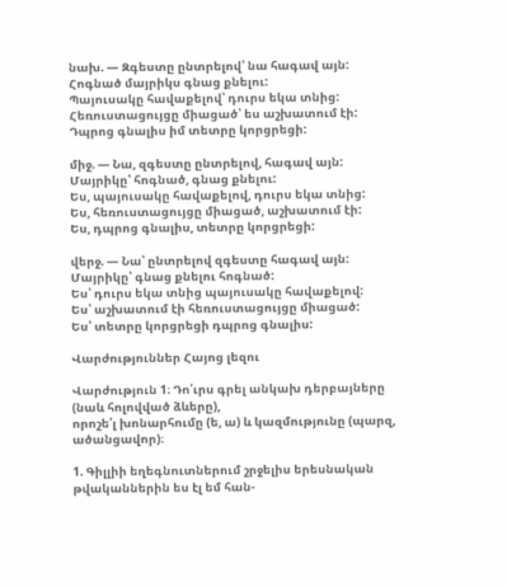նախ. — Զգեստը ընտրելով՝ նա հագավ այն:
Հոգնած մայրիկս գնաց քնելու:
Պայուսակը հավաքելով՝ դուրս եկա տնից:
Հեռուստացույցը միացած՝ ես աշխատում էի:
Դպրոց գնալիս իմ տետրը կորցրեցի:

միջ. — Նա, զգեստը ընտրելով, հագավ այն:
Մայրիկը՝ հոգնած, գնաց քնելու:
Ես, պայուսակը հավաքելով, դուրս եկա տնից:
Ես, հեռուստացույցը միացած, աշխատում էի:
Ես, դպրոց գնալիս, տետրը կորցրեցի:

վերջ. — Նա՝ ընտրելով զգեստը հագավ այն:
Մայրիկը՝ գնաց քնելու հոգնած:
Ես՝ դուրս եկա տնից պայուսակը հավաքելով:
Ես՝ աշխատում էի հեռուստացույցը միացած:
Ես՝ տետրը կորցրեցի դպրոց գնալիս:

Վարժություններ Հայոց լեզու

Վարժություն 1։ Դո՛ւրս գրել անկախ դերբայները (նաև հոլովված ձևերը),
որոշե՛լ խոնարհումը (ե, ա) և կազմությունը (պարզ, ածանցավոր)։

1. Գիլլիի եղեգնուտներում շրջելիս երեսնական թվականներին ես էլ եմ հան-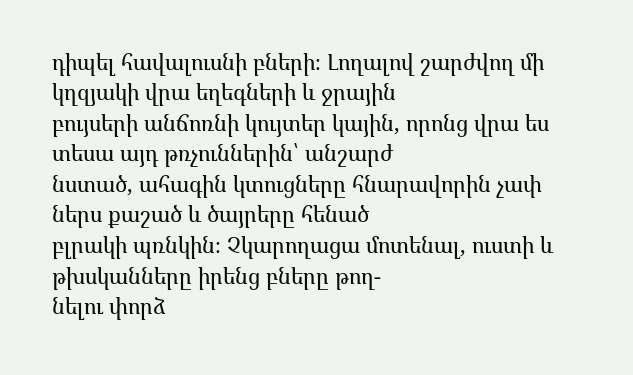դիպել հավալուսնի բների։ Լողալով շարժվող մի կղզյակի վրա եղեգների և ջրային
բույսերի անճոռնի կույտեր կային, որոնց վրա ես տեսա այդ թռչուններին՝ անշարժ
նստած, ահագին կտուցները հնարավորին չափ ներս քաշած և ծայրերը հենած
բլրակի պռնկին։ Չկարողացա մոտենալ, ուստի և թխսկանները իրենց բները թող-
նելու փորձ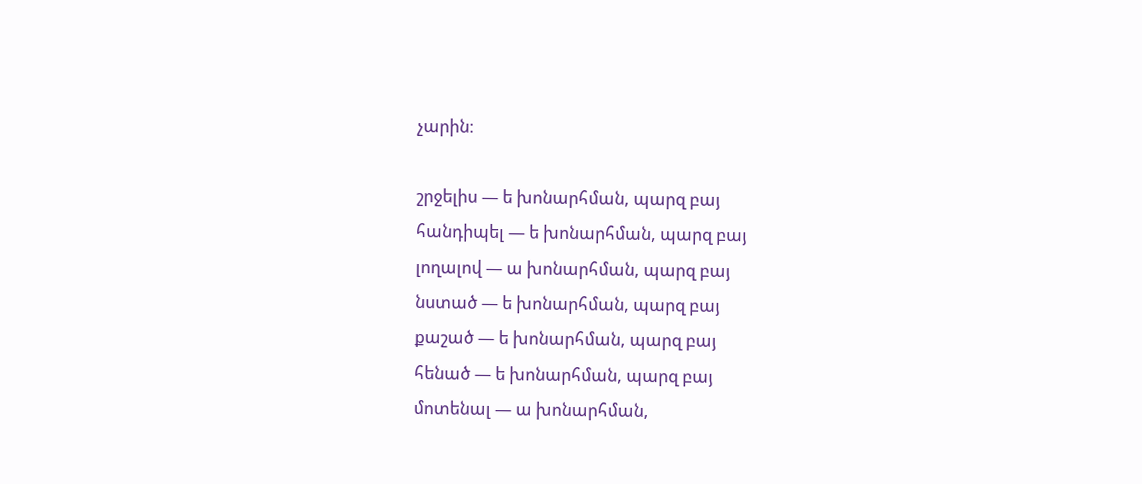չարին։

շրջելիս — ե խոնարհման, պարզ բայ
հանդիպել — ե խոնարհման, պարզ բայ
լողալով — ա խոնարհման, պարզ բայ
նստած — ե խոնարհման, պարզ բայ
քաշած — ե խոնարհման, պարզ բայ
հենած — ե խոնարհման, պարզ բայ
մոտենալ — ա խոնարհման,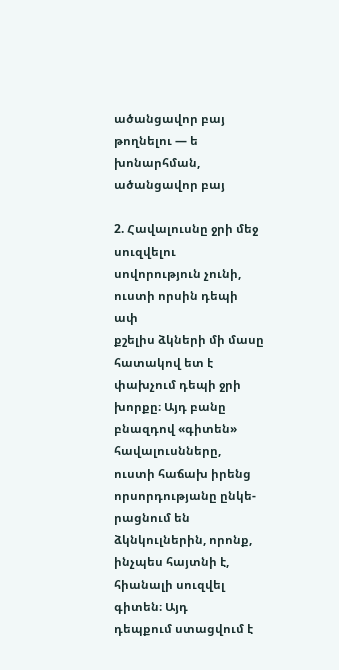ածանցավոր բայ
թողնելու — ե խոնարհման, ածանցավոր բայ

2. Հավալուսնը ջրի մեջ սուզվելու սովորություն չունի, ուստի որսին դեպի ափ
քշելիս ձկների մի մասը հատակով ետ է փախչում դեպի ջրի խորքը։ Այդ բանը
բնազդով «գիտեն» հավալուսնները, ուստի հաճախ իրենց որսորդությանը ընկե-
րացնում են ձկնկուլներին, որոնք, ինչպես հայտնի է, հիանալի սուզվել գիտեն։ Այդ
դեպքում ստացվում է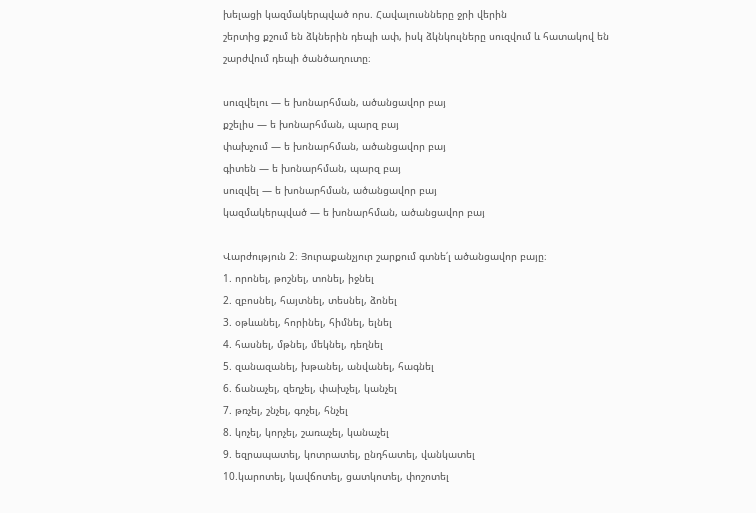խելացի կազմակերպված որս. Հավալուսնները ջրի վերին
շերտից քշում են ձկներին դեպի ափ, իսկ ձկնկուլները սուզվում և հատակով են
շարժվում դեպի ծանծաղուտը։

սուզվելու — ե խոնարհման, ածանցավոր բայ
քշելիս — ե խոնարհման, պարզ բայ
փախչում — ե խոնարհման, ածանցավոր բայ
գիտեն — ե խոնարհման, պարզ բայ
սուզվել — ե խոնարհման, ածանցավոր բայ
կազմակերպված — ե խոնարհման, ածանցավոր բայ

Վարժություն 2։ Յուրաքանչյուր շարքում գտնե՛լ ածանցավոր բայը։
1. որոնել, թոշնել, տոնել, իջնել
2. զբոսնել, հայտնել, տեսնել, ձոնել
3. օթևանել, հորինել, հիմնել, ելնել
4. հասնել, մթնել, մեկնել, դեղնել
5. զանազանել, խթանել, անվանել, հագնել
6. ճանաչել, զեղչել, փախչել, կանչել
7. թռչել, շնչել, գոչել, հնչել
8. կոչել, կորչել, շառաչել, կանաչել
9. եզրապատել, կոտրատել, ընդհատել, վանկատել
10.կարոտել, կավճոտել, ցատկոտել, փոշոտել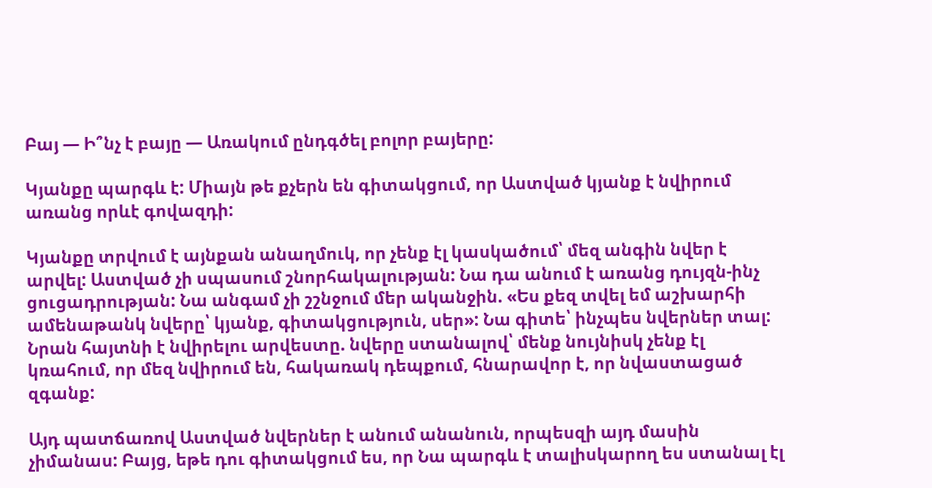Բայ — Ի՞նչ է բայը — Առակում ընդգծել բոլոր բայերը:

Կյանքը պարգև է: Միայն թե քչերն են գիտակցում, որ Աստված կյանք է նվիրում առանց որևէ գովազդի:

Կյանքը տրվում է այնքան անաղմուկ, որ չենք էլ կասկածում՝ մեզ անգին նվեր է արվել: Աստված չի սպասում շնորհակալության: Նա դա անում է առանց դույզն-ինչ ցուցադրության: Նա անգամ չի շշնջում մեր ականջին. «Ես քեզ տվել եմ աշխարհի ամենաթանկ նվերը՝ կյանք, գիտակցություն, սեր»: Նա գիտե՝ ինչպես նվերներ տալ: Նրան հայտնի է նվիրելու արվեստը. նվերը ստանալով՝ մենք նույնիսկ չենք էլ կռահում, որ մեզ նվիրում են, հակառակ դեպքում, հնարավոր է, որ նվաստացած զգանք:

Այդ պատճառով Աստված նվերներ է անում անանուն, որպեսզի այդ մասին չիմանաս: Բայց, եթե դու գիտակցում ես, որ Նա պարգև է տալիսկարող ես ստանալ էլ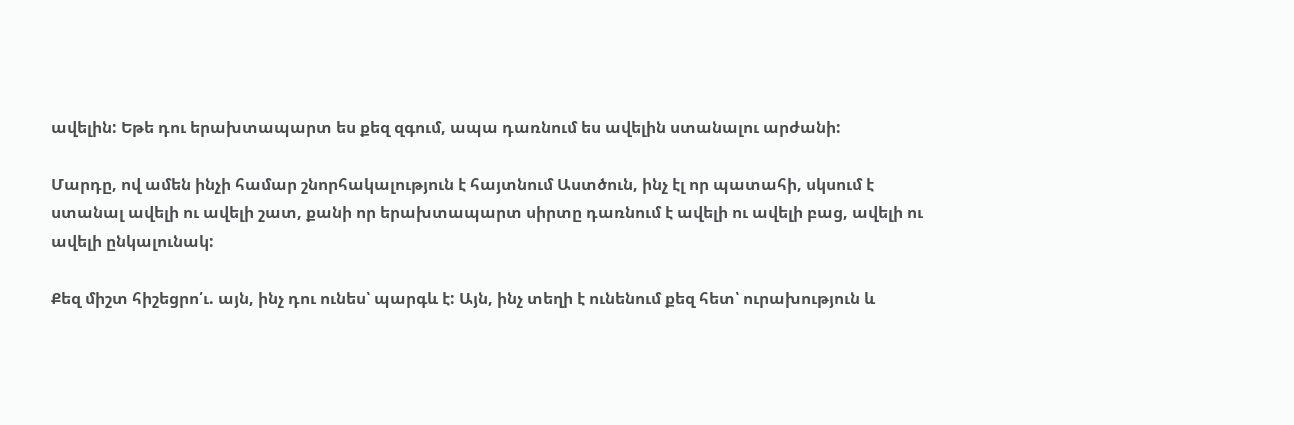ավելին: Եթե դու երախտապարտ ես քեզ զգում, ապա դառնում ես ավելին ստանալու արժանի:

Մարդը, ով ամեն ինչի համար շնորհակալություն է հայտնում Աստծուն, ինչ էլ որ պատահի, սկսում է ստանալ ավելի ու ավելի շատ, քանի որ երախտապարտ սիրտը դառնում է ավելի ու ավելի բաց, ավելի ու ավելի ընկալունակ:

Քեզ միշտ հիշեցրո՛ւ. այն, ինչ դու ունես՝ պարգև է: Այն, ինչ տեղի է ունենում քեզ հետ՝ ուրախություն և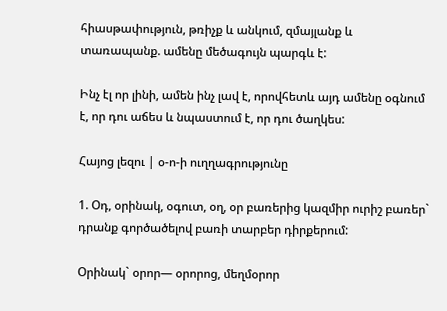հիասթափություն, թռիչք և անկում, զմայլանք և տառապանք. ամենը մեծագույն պարգև է:

Ինչ էլ որ լինի, ամեն ինչ լավ է, որովհետև այդ ամենը օգնում է, որ դու աճես և նպաստում է, որ դու ծաղկես:

Հայոց լեզու | օ-ո-ի ուղղագրությունը

1. Օդ, օրինակ, օգուտ, օղ, օր բառերից կազմիր ուրիշ բառեր` դրանք գործածելով բառի տարբեր դիրքերում:

Օրինակ` օրոր— օրորոց, մեղմօրոր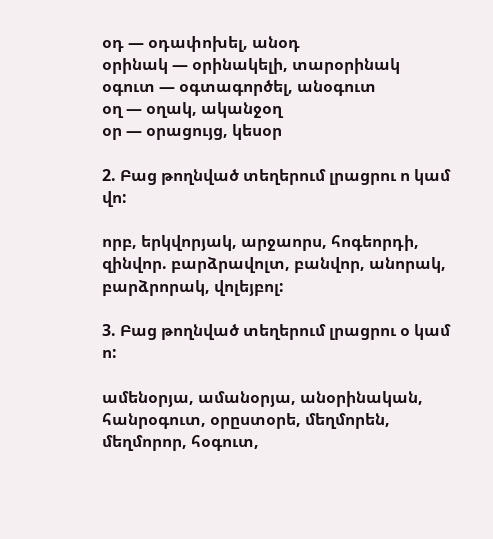օդ — օդափոխել, անօդ
օրինակ — օրինակելի, տարօրինակ
օգուտ — օգտագործել, անօգուտ
օղ — օղակ, ականջօղ
օր — օրացույց, կեսօր

2. Բաց թողնված տեղերում լրացրու ո կամ վո:

որբ, երկվորյակ, արջաորս, հոգեորդի, զինվոր. բարձրավոլտ, բանվոր, անորակ, բարձրորակ, վոլեյբոլ:

3. Բաց թողնված տեղերում լրացրու օ կամ ո:

ամենօրյա, ամանօրյա, անօրինական, հանրօգուտ, օրըստօրե, մեղմորեն, մեղմորոր, հօգուտ,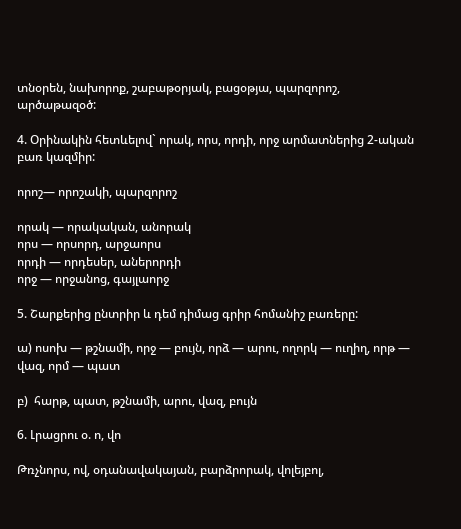տնօրեն, նախորոք, շաբաթօրյակ, բացօթյա, պարզորոշ, արծաթազօծ:

4. Օրինակին հետևելով` որակ, որս, որդի, որջ արմատներից 2-ական բառ կազմիր:

որոշ— որոշակի, պարզորոշ

որակ — որակական, անորակ
որս — որսորդ, արջաորս
որդի — որդեսեր, աներորդի
որջ — որջանոց, գայլաորջ

5. Շարքերից ընտրիր և դեմ դիմաց գրիր հոմանիշ բառերը:

ա) ոսոխ — թշնամի, որջ — բույն, որձ — արու, ողորկ — ուղիղ, որթ — վազ, որմ — պատ

բ)  հարթ, պատ, թշնամի, արու, վազ, բույն

6. Լրացրու օ. ո, վո

Թռչնորս, ով, օդանավակայան, բարձրորակ, վոլեյբոլ,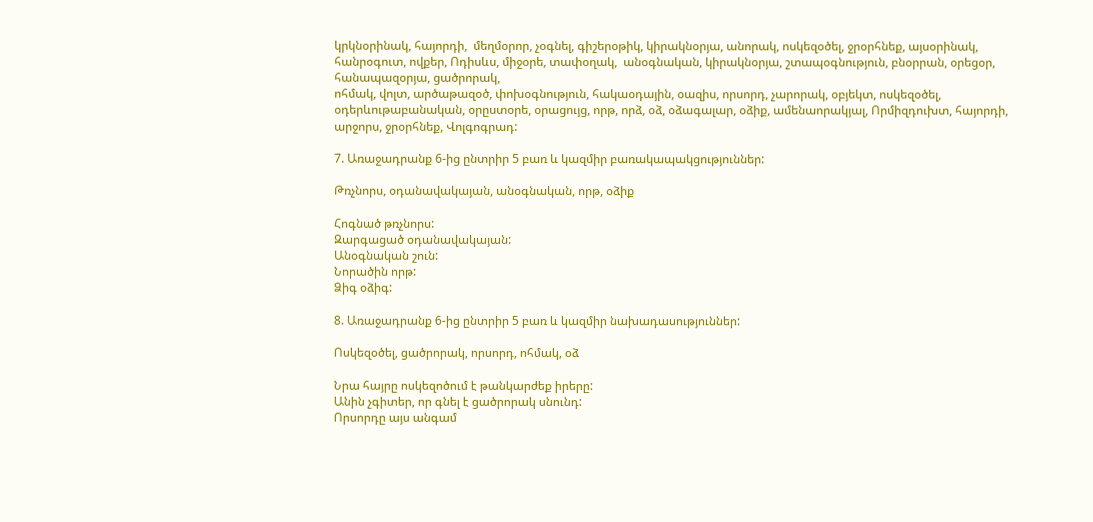կրկնօրինակ, հայորդի,  մեղմօրոր, չօգնել, գիշերօթիկ, կիրակնօրյա, անորակ, ոսկեզօծել, ջրօրհնեք, այսօրինակ,  հանրօգուտ, ովքեր, Ոդիսևս, միջօրե, տափօղակ,  անօգնական, կիրակնօրյա, շտապօգնություն, բնօրրան, օրեցօր, հանապազօրյա, ցածրորակ,
ոհմակ, վոլտ, արծաթազօծ, փոխօգնություն, հակաօդային, օազիս, որսորդ, չարորակ, օբյեկտ, ոսկեզօծել, օդերևութաբանական, օրըստօրե, օրացույց, որթ, որձ, օձ, օձագալար, օձիք, ամենաորակյալ, Որմիզդուխտ, հայորդի, արջորս, ջրօրհնեք, Վոլգոգրադ:

7. Առաջադրանք 6-ից ընտրիր 5 բառ և կազմիր բառակապակցություններ:

Թռչնորս, օդանավակայան, անօգնական, որթ, օձիք

Հոգնած թռչնորս:
Զարգացած օդանավակայան:
Անօգնական շուն:
Նորածին որթ:
Ձիգ օձիգ:

8. Առաջադրանք 6-ից ընտրիր 5 բառ և կազմիր նախադասություններ:

Ոսկեզօծել, ցածրորակ, որսորդ, ոհմակ, օձ

Նրա հայրը ոսկեզոծում է թանկարժեք իրերը:
Անին չգիտեր, որ գնել է ցածրորակ սնունդ:
Որսորդը այս անգամ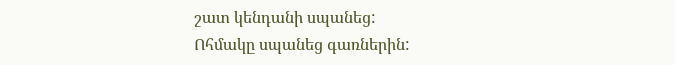շատ կենդանի սպանեց:
Ոհմակը սպանեց գառներին: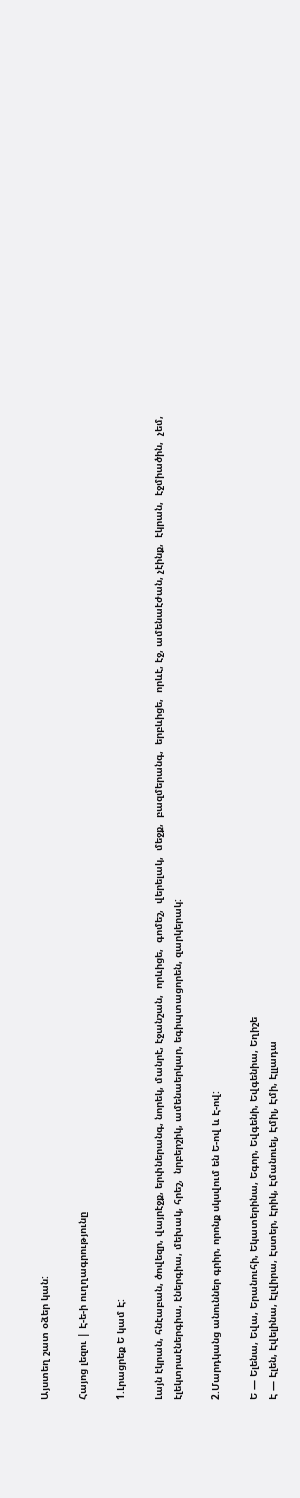Այստեղ շատ օձեր կան:

Հայոց լեզու | Է-ե-ի ուղղագրությունը

1.Լրացրեք Ե կամ Է:

Լայն էկրան, հնէաբան, ծովեզր, վայրէջք, երփներանգ, նորեկ, մանրէ, էջանշան,  որևիցե,  գոմեշ,  վերելակ,  մեջք,  բազմերանգ,  երբևիցե,  որևէ, էջ, ամենաէժան, չէինք,  էկրան,  էջմիածին,  չեմ,  էլեկտրաէներգիա, էներգիա, մեխակ, հրեշ,  նրբերշիկ, ամենաերկար, եգիպտացորեն, զարկերակ:

2.Մարդկանց անուններ գրիր, որոնք սկսվում են Ե-ով և Է-ով:

Ե — Ելենա, Եվա, Երանուհի, Եկատերինա, Եգոր, Եվգենի, Եվգենիա, Եղիշե
Է — Էլեն, Էվելինա, Էլվիրա, Էստեր, Էրիկ, Էմանուել, Էմիլ, Էմի, Էլլադա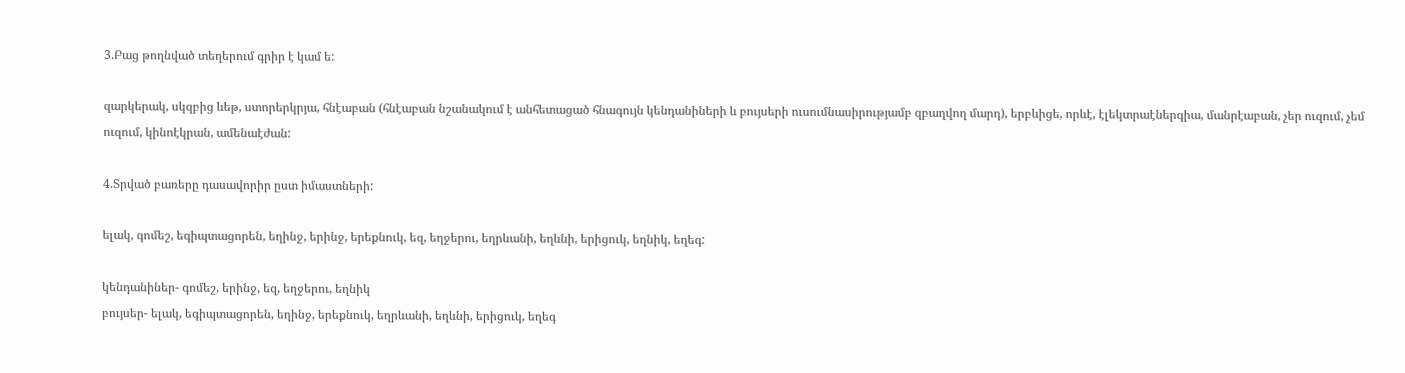3.Բաց թողնված տեղերում գրիր է կամ ե:

զարկերակ, սկզբից ևեթ, ստորերկրյա, հնէաբան (հնէաբան նշանակում է անհետացած հնագույն կենդանիների և բույսերի ուսումնասիրությամբ զբաղվող մարդ), երբևիցե, որևէ, էլեկտրաէներգիա, մանրէաբան, չեր ուզում, չեմ ուզում, կինոէկրան, ամենաէժան:

4.Տրված բառերը դասավորիր ըստ իմաստների:

ելակ, գոմեշ, եգիպտացորեն, եղինջ, երինջ, երեքնուկ, եզ, եղջերու, եղրևանի, եղևնի, երիցուկ, եղնիկ, եղեգ:

կենդանիներ- գոմեշ, երինջ, եզ, եղջերու, եղնիկ
բույսեր- ելակ, եգիպտացորեն, եղինջ, երեքնուկ, եղրևանի, եղևնի, երիցուկ, եղեգ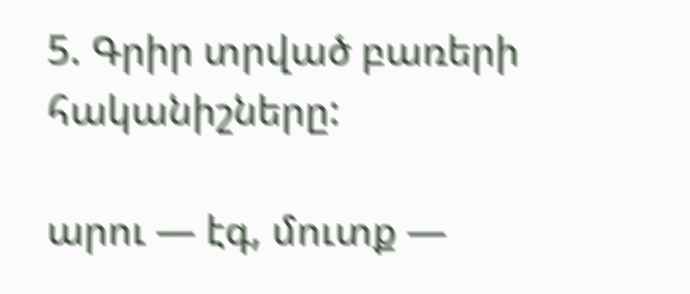5. Գրիր տրված բառերի հականիշները:

արու — էգ, մուտք —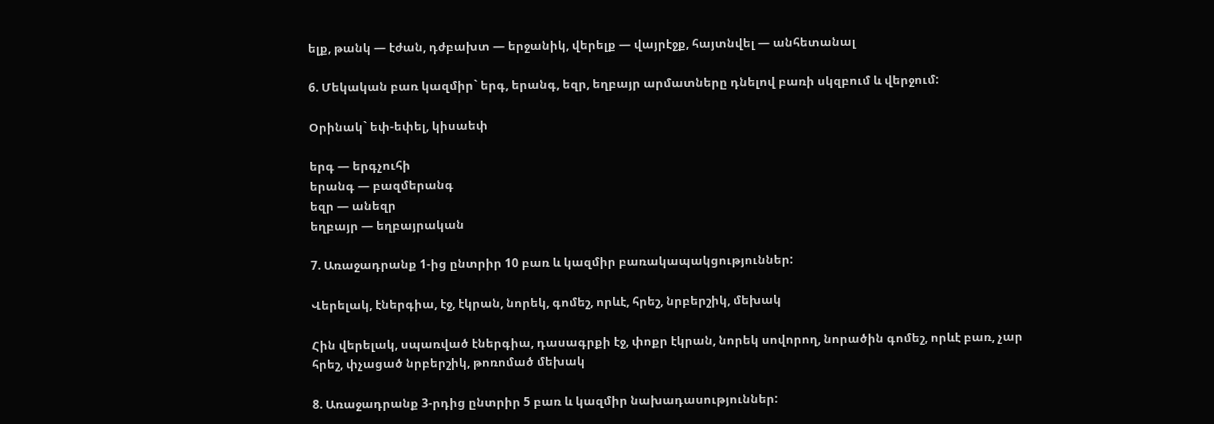ելք, թանկ — էժան, դժբախտ — երջանիկ, վերելք — վայրէջք, հայտնվել — անհետանալ

6. Մեկական բառ կազմիր` երգ, երանգ, եզր, եղբայր արմատները դնելով բառի սկզբում և վերջում:

Օրինակ` եփ-եփել, կիսաեփ

երգ — երգչուհի
երանգ — բազմերանգ
եզր — անեզր
եղբայր — եղբայրական

7. Առաջադրանք 1-ից ընտրիր 10 բառ և կազմիր բառակապակցություններ:

Վերելակ, էներգիա, էջ, էկրան, նորեկ, գոմեշ, որևէ, հրեշ, նրբերշիկ, մեխակ

Հին վերելակ, սպառված էներգիա, դասագրքի էջ, փոքր էկրան, նորեկ սովորող, նորածին գոմեշ, որևէ բառ, չար հրեշ, փչացած նրբերշիկ, թոռոմած մեխակ

8. Առաջադրանք 3-րդից ընտրիր 5 բառ և կազմիր նախադասություններ: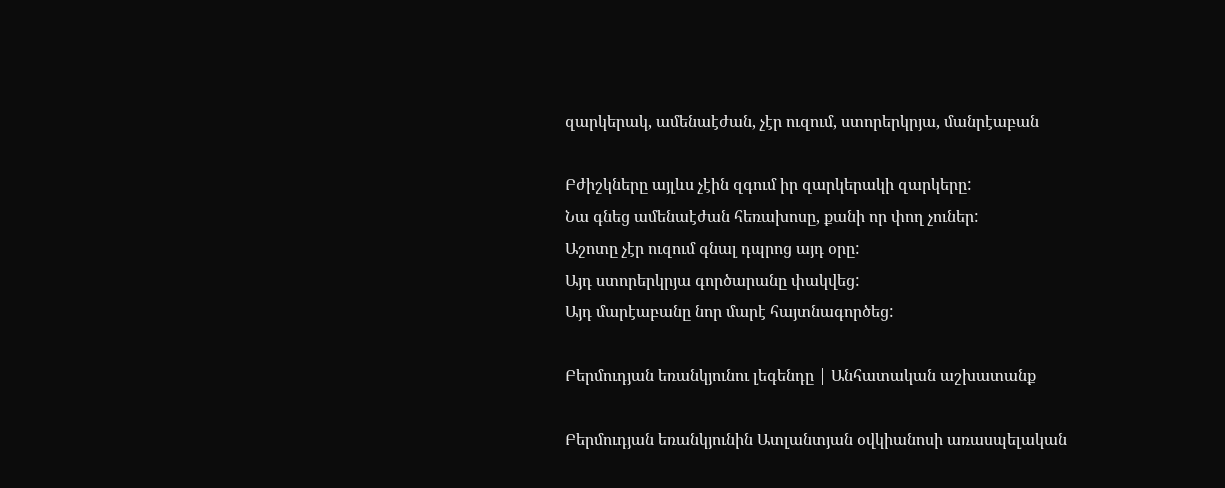զարկերակ, ամենաէժան, չէր ուզում, ստորերկրյա, մանրէաբան

Բժիշկները այլևս չէին զգում իր զարկերակի զարկերը:
Նա գնեց ամենաէժան հեռախոսը, քանի որ փող չուներ:
Աշոտը չէր ուզում գնալ դպրոց այդ օրը:
Այդ ստորերկրյա գործարանը փակվեց:
Այդ մարէաբանը նոր մարէ հայտնագործեց:

Բերմուդյան եռանկյունու լեգենդը | Անհատական աշխատանք

Բերմուդյան եռանկյունին Ատլանտյան օվկիանոսի առասպելական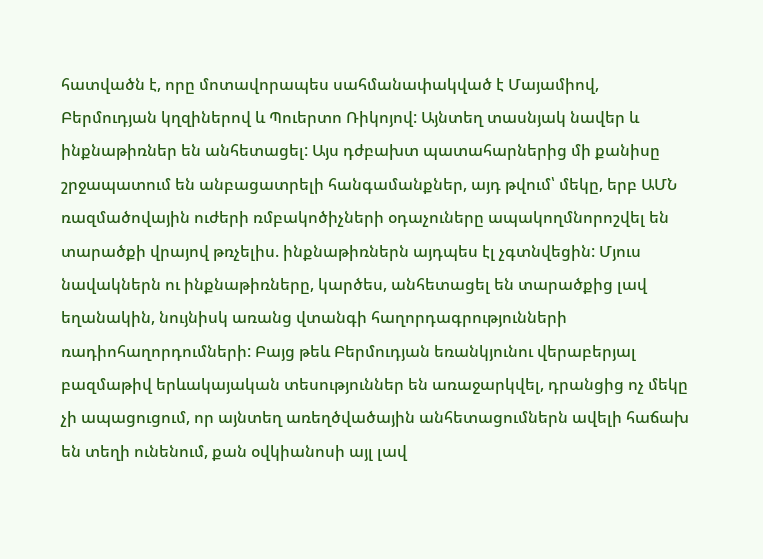հատվածն է, որը մոտավորապես սահմանափակված է Մայամիով, Բերմուդյան կղզիներով և Պուերտո Ռիկոյով: Այնտեղ տասնյակ նավեր և ինքնաթիռներ են անհետացել: Այս դժբախտ պատահարներից մի քանիսը շրջապատում են անբացատրելի հանգամանքներ, այդ թվում՝ մեկը, երբ ԱՄՆ ռազմածովային ուժերի ռմբակոծիչների օդաչուները ապակողմնորոշվել են տարածքի վրայով թռչելիս. ինքնաթիռներն այդպես էլ չգտնվեցին: Մյուս նավակներն ու ինքնաթիռները, կարծես, անհետացել են տարածքից լավ եղանակին, նույնիսկ առանց վտանգի հաղորդագրությունների ռադիոհաղորդումների: Բայց թեև Բերմուդյան եռանկյունու վերաբերյալ բազմաթիվ երևակայական տեսություններ են առաջարկվել, դրանցից ոչ մեկը չի ապացուցում, որ այնտեղ առեղծվածային անհետացումներն ավելի հաճախ են տեղի ունենում, քան օվկիանոսի այլ լավ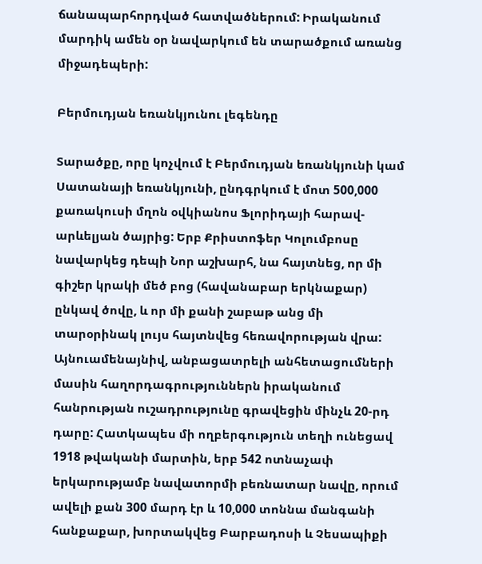ճանապարհորդված հատվածներում: Իրականում մարդիկ ամեն օր նավարկում են տարածքում առանց միջադեպերի:

Բերմուդյան եռանկյունու լեգենդը

Տարածքը, որը կոչվում է Բերմուդյան եռանկյունի կամ Սատանայի եռանկյունի, ընդգրկում է մոտ 500,000 քառակուսի մղոն օվկիանոս Ֆլորիդայի հարավ-արևելյան ծայրից: Երբ Քրիստոֆեր Կոլումբոսը նավարկեց դեպի Նոր աշխարհ, նա հայտնեց, որ մի գիշեր կրակի մեծ բոց (հավանաբար երկնաքար) ընկավ ծովը, և որ մի քանի շաբաթ անց մի տարօրինակ լույս հայտնվեց հեռավորության վրա: Այնուամենայնիվ, անբացատրելի անհետացումների մասին հաղորդագրություններն իրականում հանրության ուշադրությունը գրավեցին մինչև 20-րդ դարը: Հատկապես մի ողբերգություն տեղի ունեցավ 1918 թվականի մարտին, երբ 542 ոտնաչափ երկարությամբ նավատորմի բեռնատար նավը, որում ավելի քան 300 մարդ էր և 10,000 տոննա մանգանի հանքաքար, խորտակվեց Բարբադոսի և Չեսապիքի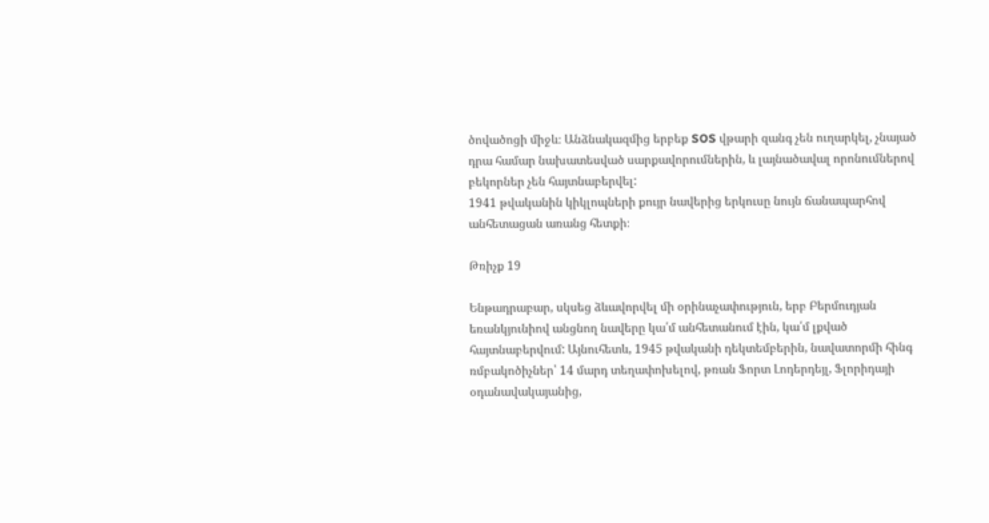ծովածոցի միջև։ Անձնակազմից երբեք SOS վթարի զանգ չեն ուղարկել, չնայած դրա համար նախատեսված սարքավորումներին, և լայնածավալ որոնումներով բեկորներ չեն հայտնաբերվել:
1941 թվականին կիկլոպների քույր նավերից երկուսը նույն ճանապարհով անհետացան առանց հետքի։

Թռիչք 19

Ենթադրաբար, սկսեց ձևավորվել մի օրինաչափություն, երբ Բերմուդյան եռանկյունիով անցնող նավերը կա՛մ անհետանում էին, կա՛մ լքված հայտնաբերվում: Այնուհետև, 1945 թվականի դեկտեմբերին, նավատորմի հինգ ռմբակոծիչներ՝ 14 մարդ տեղափոխելով, թռան Ֆորտ Լոդերդեյլ, Ֆլորիդայի օդանավակայանից,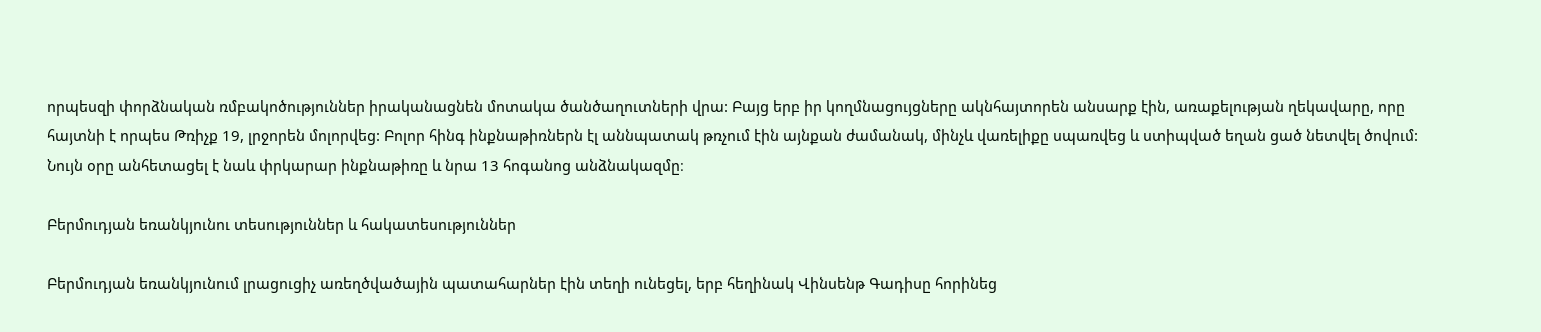որպեսզի փորձնական ռմբակոծություններ իրականացնեն մոտակա ծանծաղուտների վրա: Բայց երբ իր կողմնացույցները ակնհայտորեն անսարք էին, առաքելության ղեկավարը, որը հայտնի է որպես Թռիչք 19, լրջորեն մոլորվեց: Բոլոր հինգ ինքնաթիռներն էլ աննպատակ թռչում էին այնքան ժամանակ, մինչև վառելիքը սպառվեց և ստիպված եղան ցած նետվել ծովում: Նույն օրը անհետացել է նաև փրկարար ինքնաթիռը և նրա 13 հոգանոց անձնակազմը։

Բերմուդյան եռանկյունու տեսություններ և հակատեսություններ

Բերմուդյան եռանկյունում լրացուցիչ առեղծվածային պատահարներ էին տեղի ունեցել, երբ հեղինակ Վինսենթ Գադիսը հորինեց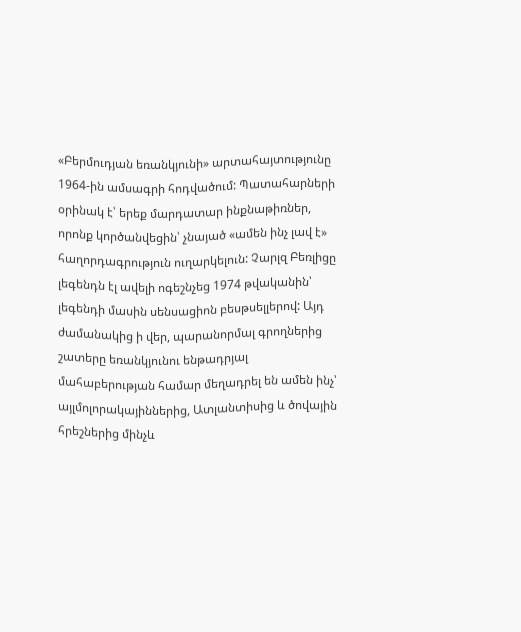«Բերմուդյան եռանկյունի» արտահայտությունը 1964-ին ամսագրի հոդվածում: Պատահարների օրինակ է՝ երեք մարդատար ինքնաթիռներ, որոնք կործանվեցին՝ չնայած «ամեն ինչ լավ է» հաղորդագրություն ուղարկելուն: Չարլզ Բեռլիցը լեգենդն էլ ավելի ոգեշնչեց 1974 թվականին՝ լեգենդի մասին սենսացիոն բեսթսելլերով: Այդ ժամանակից ի վեր, պարանորմալ գրողներից շատերը եռանկյունու ենթադրյալ մահաբերության համար մեղադրել են ամեն ինչ՝ այլմոլորակայիններից, Ատլանտիսից և ծովային հրեշներից մինչև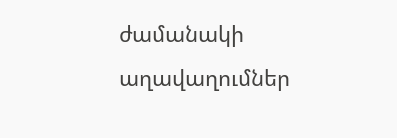ժամանակի աղավաղումներ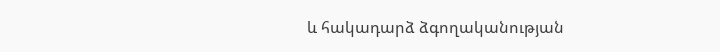և հակադարձ ձգողականության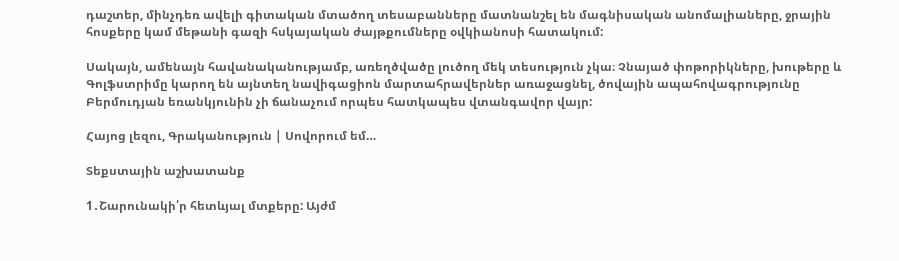դաշտեր, մինչդեռ ավելի գիտական մտածող տեսաբանները մատնանշել են մագնիսական անոմալիաները, ջրային հոսքերը կամ մեթանի գազի հսկայական ժայթքումները օվկիանոսի հատակում:

Սակայն, ամենայն հավանականությամբ, առեղծվածը լուծող մեկ տեսություն չկա։ Չնայած փոթորիկները, խութերը և Գոլֆստրիմը կարող են այնտեղ նավիգացիոն մարտահրավերներ առաջացնել, ծովային ապահովագրությունը Բերմուդյան եռանկյունին չի ճանաչում որպես հատկապես վտանգավոր վայր:

Հայոց լեզու, Գրականություն | Սովորում եմ…

Տեքստային աշխատանք

1․Շարունակի՛ր հետևյալ մտքերը: Այժմ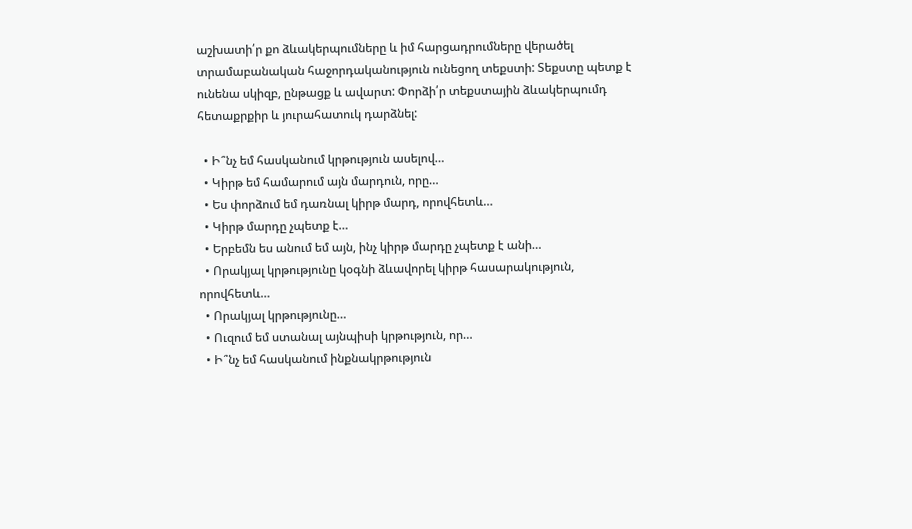աշխատի՛ր քո ձևակերպումները և իմ հարցադրումները վերածել տրամաբանական հաջորդականություն ունեցող տեքստի: Տեքստը պետք է ունենա սկիզբ, ընթացք և ավարտ: Փորձի՛ր տեքստային ձևակերպումդ հետաքրքիր և յուրահատուկ դարձնել:

  • Ի՞նչ եմ հասկանում կրթություն ասելով…
  • Կիրթ եմ համարում այն մարդուն, որը…
  • Ես փորձում եմ դառնալ կիրթ մարդ, որովհետև…
  • Կիրթ մարդը չպետք է…
  • Երբեմն ես անում եմ այն, ինչ կիրթ մարդը չպետք է անի…
  • Որակյալ կրթությունը կօգնի ձևավորել կիրթ հասարակություն, որովհետև…
  • Որակյալ կրթությունը…
  • Ուզում եմ ստանալ այնպիսի կրթություն, որ…
  • Ի՞նչ եմ հասկանում ինքնակրթություն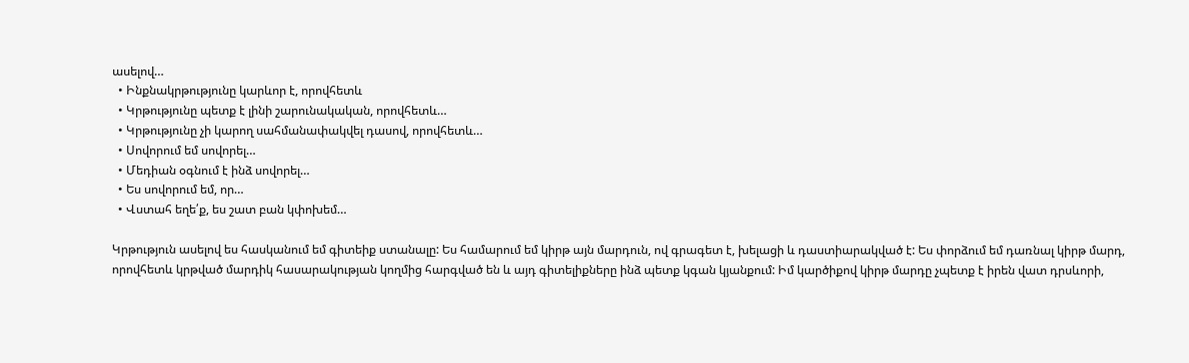ասելով…
  • Ինքնակրթությունը կարևոր է, որովհետև
  • Կրթությունը պետք է լինի շարունակական, որովհետև…
  • Կրթությունը չի կարող սահմանափակվել դասով, որովհետև…
  • Սովորում եմ սովորել…
  • Մեդիան օգնում է ինձ սովորել…
  • Ես սովորում եմ, որ…
  • Վստահ եղե՛ք, ես շատ բան կփոխեմ…

Կրթություն ասելով ես հասկանում եմ գիտեիք ստանալը: Ես համարում եմ կիրթ այն մարդուն, ով գրագետ է, խելացի և դաստիարակված է: Ես փորձում եմ դառնալ կիրթ մարդ, որովհետև կրթված մարդիկ հասարակության կողմից հարգված են և այդ գիտելիքները ինձ պետք կգան կյանքում: Իմ կարծիքով կիրթ մարդը չպետք է իրեն վատ դրսևորի,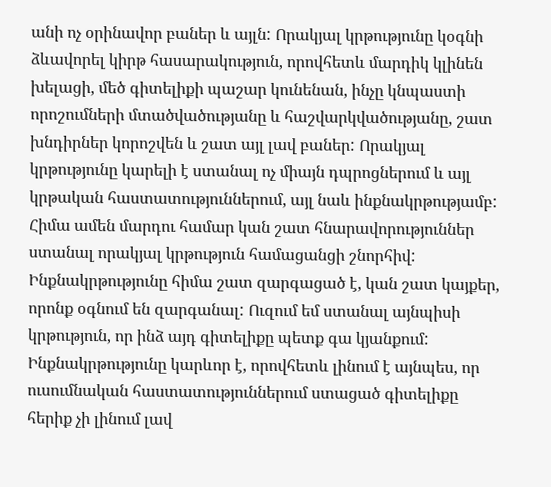անի ոչ օրինավոր բաներ և այլն: Որակյալ կրթությունը կօգնի ձևավորել կիրթ հասարակություն, որովհետև մարդիկ կլինեն խելացի, մեծ գիտելիքի պաշար կունենան, ինչը կնպաստի որոշումների մտածվածությանը և հաշվարկվածությանը, շատ խնդիրներ կորոշվեն և շատ այլ լավ բաներ: Որակյալ կրթությունը կարելի է ստանալ ոչ միայն դպրոցներում և այլ կրթական հաստատություններում, այլ նաև ինքնակրթությամբ: Հիմա ամեն մարդու համար կան շատ հնարավորություններ ստանալ որակյալ կրթություն համացանցի շնորհիվ: Ինքնակրթությունը հիմա շատ զարգացած է, կան շատ կայքեր, որոնք օգնում են զարգանալ: Ուզում եմ ստանալ այնպիսի կրթություն, որ ինձ այդ գիտելիքը պետք գա կյանքում: Ինքնակրթությունը կարևոր է, որովհետև լինում է այնպես, որ ուսումնական հաստատություններում ստացած գիտելիքը հերիք չի լինում լավ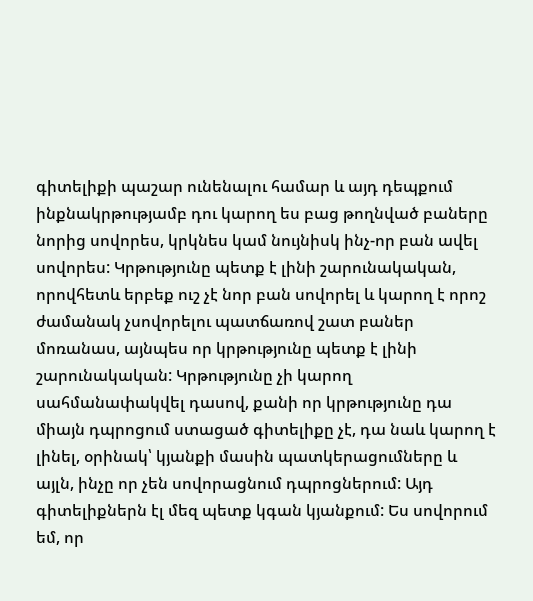գիտելիքի պաշար ունենալու համար և այդ դեպքում ինքնակրթությամբ դու կարող ես բաց թողնված բաները նորից սովորես, կրկնես կամ նույնիսկ ինչ-որ բան ավել սովորես: Կրթությունը պետք է լինի շարունակական, որովհետև երբեք ուշ չէ նոր բան սովորել և կարող է որոշ ժամանակ չսովորելու պատճառով շատ բաներ մոռանաս, այնպես որ կրթությունը պետք է լինի շարունակական: Կրթությունը չի կարող սահմանափակվել դասով, քանի որ կրթությունը դա միայն դպրոցում ստացած գիտելիքը չէ, դա նաև կարող է լինել, օրինակ՝ կյանքի մասին պատկերացումները և այլն, ինչը որ չեն սովորացնում դպրոցներում: Այդ գիտելիքներն էլ մեզ պետք կգան կյանքում: Ես սովորում եմ, որ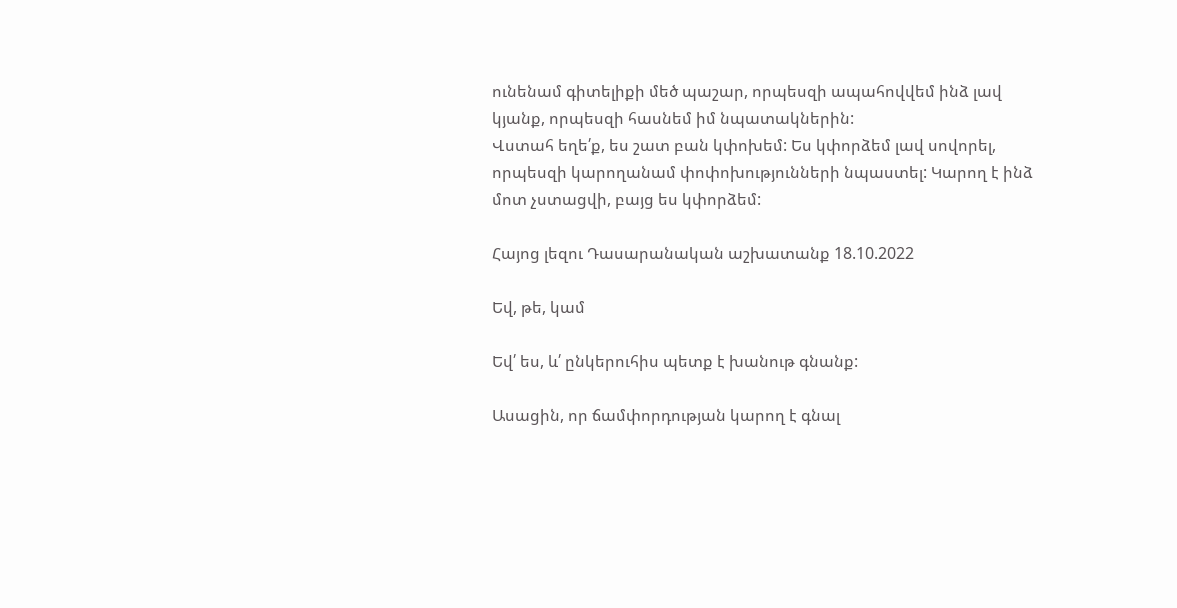ունենամ գիտելիքի մեծ պաշար, որպեսզի ապահովվեմ ինձ լավ կյանք, որպեսզի հասնեմ իմ նպատակներին:
Վստահ եղե՛ք, ես շատ բան կփոխեմ: Ես կփորձեմ լավ սովորել, որպեսզի կարողանամ փոփոխությունների նպաստել: Կարող է ինձ մոտ չստացվի, բայց ես կփորձեմ:

Հայոց լեզու Դասարանական աշխատանք 18.10.2022

Եվ, թե, կամ

Եվ՛ ես, և՛ ընկերուհիս պետք է խանութ գնանք:

Ասացին, որ ճամփորդության կարող է գնալ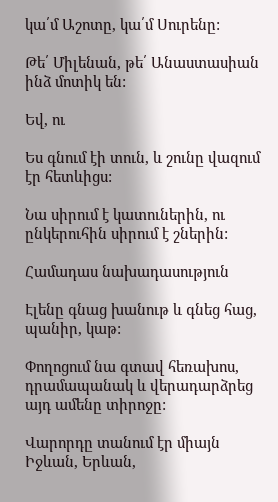կա՛մ Աշոտը, կա՛մ Սուրենը:

Թե՛ Միլենան, թե՛ Անաստասիան ինձ մոտիկ են:

Եվ, ու

Ես գնում էի տուն, և շունը վազում էր հետևիցս:

Նա սիրում է կատուներին, ու ընկերուհին սիրում է շներին:

Համադաս նախադասություն

Էլենը գնաց խանութ և գնեց հաց, պանիր, կաթ:

Փողոցում նա գտավ հեռախոս, դրամապանակ և վերադարձրեց այդ ամենը տիրոջը:

Վարորդը տանում էր միայն Իջևան, Երևան,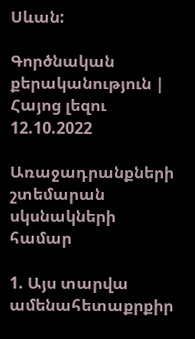Սևան:

Գործնական քերականություն | Հայոց լեզու 12.10.2022

Առաջադրանքների շտեմարան սկսնակների համար

1. Այս տարվա ամենահետաքրքիր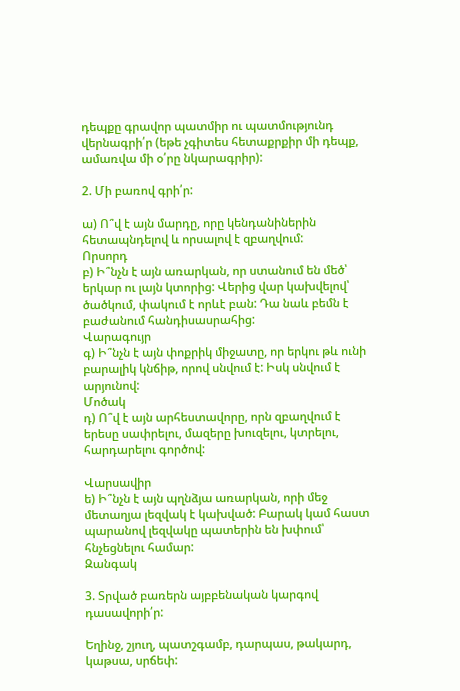դեպքը գրավոր պատմիր ու պատմությունդ վերնագրի՛ր (եթե չգիտես հետաքրքիր մի դեպք, ամառվա մի օ՛րը նկարագրիր):

2. Մի բառով գրի՛ր:

ա) Ո՞վ է այն մարդը, որը կենդանիներին հետապնդելով և որսալով է զբաղվում:
Որսորդ
բ) Ի՞նչն է այն առարկան, որ ստանում են մեծ՝ երկար ու լայն կտորից: Վերից վար կախվելով՝ ծածկում, փակում է որևէ բան: Դա նաև բեմն է բաժանում հանդիսասրահից:
Վարագույր
գ) Ի՞նչն է այն փոքրիկ միջատը, որ երկու թև ունի բարալիկ կնճիթ, որով սնվում է: Իսկ սնվում է արյունով:
Մոծակ
դ) Ո՞վ է այն արհեստավորը, որն զբաղվում է երեսը սափրելու, մազերը խուզելու, կտրելու, հարդարելու գործով:

Վարսավիր
ե) Ի՞նչն է այն պղնձյա առարկան, որի մեջ մետաղյա լեզվակ է կախված: Բարակ կամ հաստ պարանով լեզվակը պատերին են խփում՝ հնչեցնելու համար:
Զանգակ

3. Տրված բառերն այբբենական կարգով դասավորի՛ր:

Եղինջ, շյուղ, պատշգամբ, դարպաս, թակարդ, կաթսա, սրճեփ: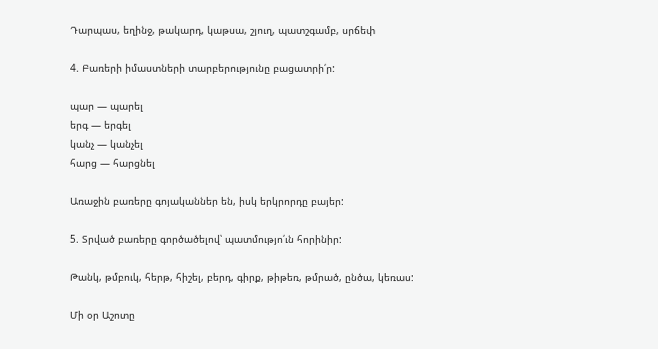Դարպաս, եղինջ, թակարդ, կաթսա, շյուղ, պատշգամբ, սրճեփ

4. Բառերի իմաստների տարբերությունը բացատրի՛ր:

պար — պարել
երգ — երգել
կանչ — կանչել
հարց — հարցնել

Առաջին բառերը գոյականներ են, իսկ երկրորդը բայեր:

5. Տրված բառերը գործածելով՝ պատմությո՛ւն հորինիր:

Թանկ, թմբուկ, հերթ, հիշել, բերդ, գիրք, թիթեռ, թմրած, ընծա, կեռաս:

Մի օր Աշոտը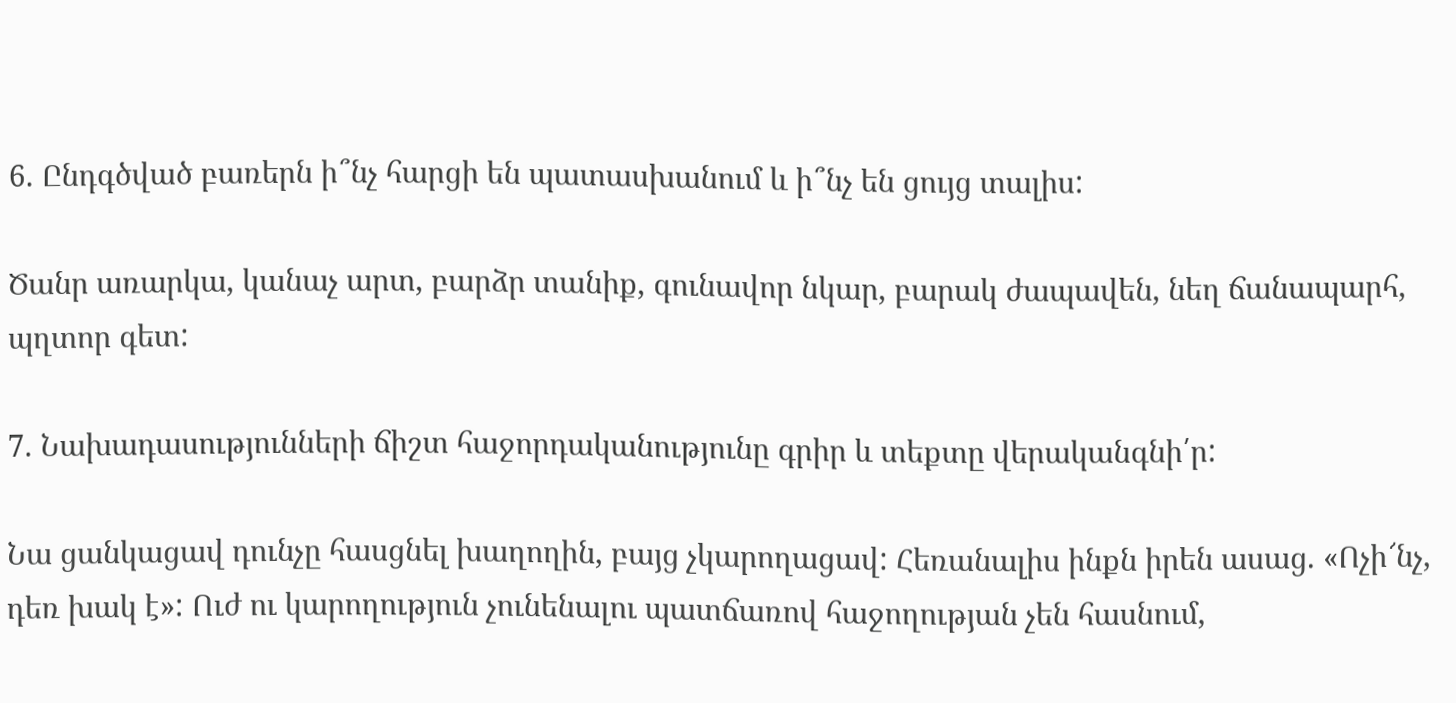6. Ընդգծված բառերն ի՞նչ հարցի են պատասխանում և ի՞նչ են ցույց տալիս:

Ծանր առարկա, կանաչ արտ, բարձր տանիք, գունավոր նկար, բարակ ժապավեն, նեղ ճանապարհ, պղտոր գետ:

7. Նախադասությունների ճիշտ հաջորդականությունը գրիր և տեքտը վերականգնի՛ր:

Նա ցանկացավ դունչը հասցնել խաղողին, բայց չկարողացավ: Հեռանալիս ինքն իրեն ասաց. «Ոչի՜նչ, դեռ խակ է»: Ուժ ու կարողություն չունենալու պատճառով հաջողության չեն հասնում,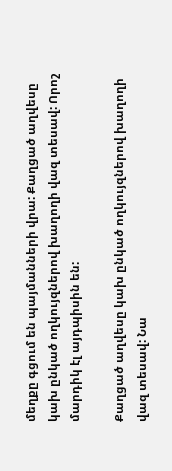մեղքը գցում են պայմանների վրա: Քաղցած աղվեսը կախ ընկած ողկույզներով խաղողի վազ տեսավ: Որոշ մարդիկ էլ այդպիսին են:

Քաղցած աղվեսը կախ ընկած ողկույզներով խաղողի վազ տեսավ: Նա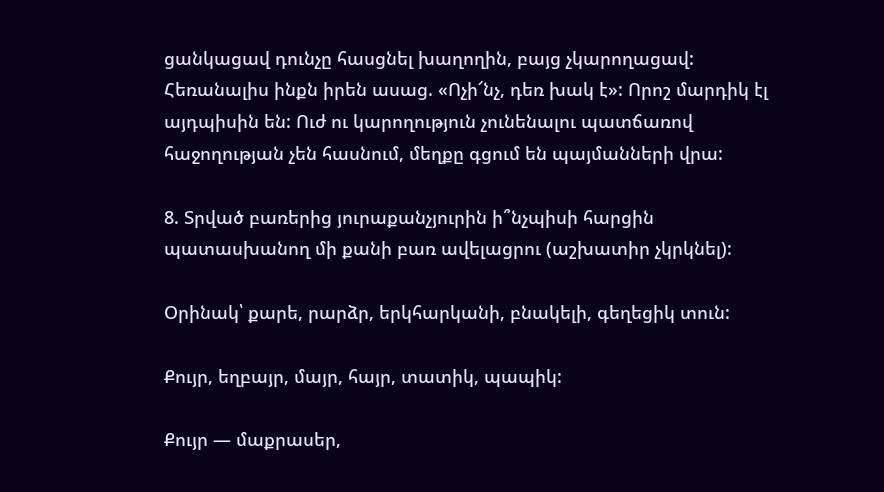ցանկացավ դունչը հասցնել խաղողին, բայց չկարողացավ: Հեռանալիս ինքն իրեն ասաց. «Ոչի՜նչ, դեռ խակ է»: Որոշ մարդիկ էլ այդպիսին են: Ուժ ու կարողություն չունենալու պատճառով հաջողության չեն հասնում, մեղքը գցում են պայմանների վրա:

8. Տրված բառերից յուրաքանչյուրին ի՞նչպիսի հարցին պատասխանող մի քանի բառ ավելացրու (աշխատիր չկրկնել):

Օրինակ՝ քարե, րարձր, երկհարկանի, բնակելի, գեղեցիկ տուն:

Քույր, եղբայր, մայր, հայր, տատիկ, պապիկ:

Քույր — մաքրասեր,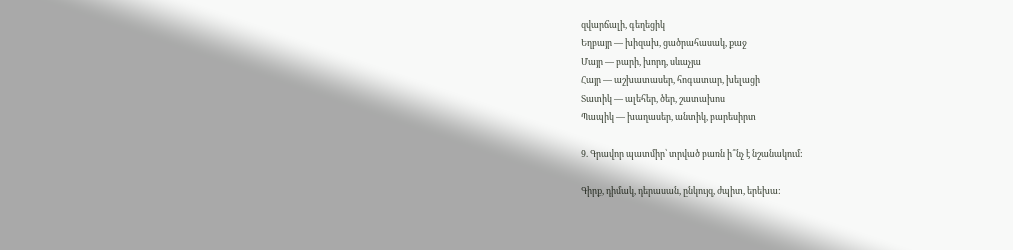զվարճալի, գեղեցիկ
Եղբայր — խիզախ, ցածրահասակ, քաջ
Մայր — բարի, խորդ, սևաչյա
Հայր — աշխատասեր, հոգատար, խելացի
Տատիկ — ալեհեր, ծեր, շատախոս
Պապիկ — խաղասեր, անտիկ, բարեսիրտ

9. Գրավոր պատմիր՝ տրված բառն ի՞նչ է նշանակում:

Գիրք, դիմակ, դերասան, ընկույզ, ժպիտ, երեխա: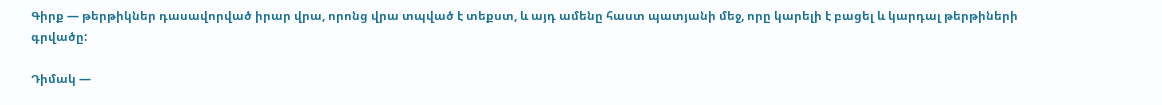Գիրք — թերթիկներ դասավորված իրար վրա, որոնց վրա տպված է տեքստ, և այդ ամենը հաստ պատյանի մեջ, որը կարելի է բացել և կարդալ թերթիների գրվածը:

Դիմակ —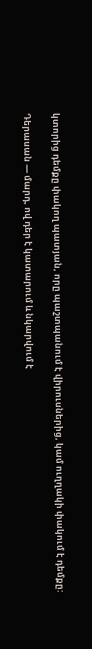կտորից դեմքը փակող պատյան, որը պաշտպանում է վիրուսներից, կամ ուղղակի փակում է դեմքը:

Դերասան — մարդ, ով դեր է կատարում և նկարվում է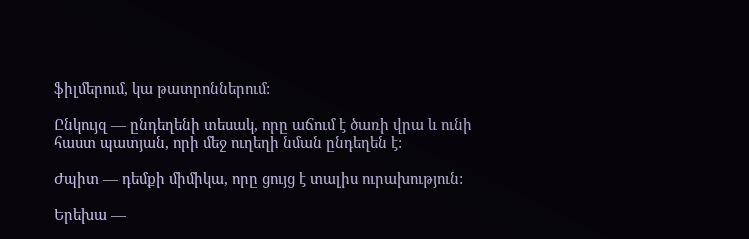ֆիլմերում, կա թատրոններում:

Ընկույզ — ընդեղենի տեսակ, որը աճում է ծառի վրա և ունի հաստ պատյան, որի մեջ ուղեղի նման ընդեղեն է:

Ժպիտ — դեմքի միմիկա, որը ցույց է տալիս ուրախություն:

Երեխա —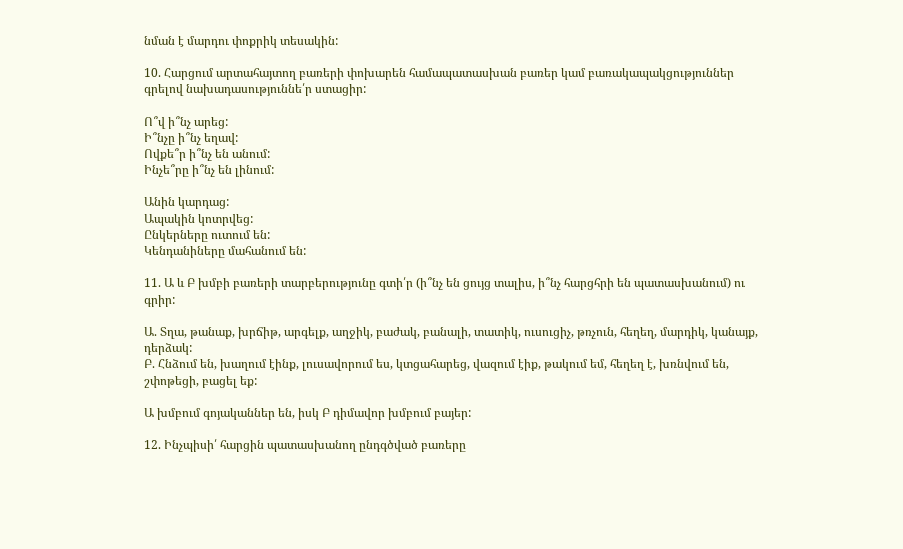նման է մարդու փոքրիկ տեսակին:

10. Հարցում արտահայտող բառերի փոխարեն համապատասխան բառեր կամ բառակապակցություններ գրելով նախադասություննե՛ր ստացիր:

Ո՞վ ի՞նչ արեց:
Ի՞նչը ի՞նչ եղավ:
Ովքե՞ր ի՞նչ են անում:
Ինչե՞րը ի՞նչ են լինում:

Անին կարդաց:
Ապակին կոտրվեց:
Ընկերները ուտում են:
Կենդանիները մահանում են:

11. Ա և Բ խմբի բառերի տարբերությունը գտի՛ր (ի՞նչ են ցույց տալիս, ի՞նչ հարցհրի են պատասխանում) ու գրիր:

Ա. Տղա, թանաք, խրճիթ, արգելք, աղջիկ, բաժակ, բանալի, տատիկ, ուսուցիչ, թռչուն, հեղեղ, մարդիկ, կանայք, դերձակ:
Բ. Հնձում են, խաղում էինք, լուսավորում ես, կտցահարեց, վազում էիք, թակում եմ, հեղեղ է, խռնվում են, շփոթեցի, բացել եք:

Ա խմբում գոյականներ են, իսկ Բ դիմավոր խմբում բայեր:

12. Ինչպիսի՛ հարցին պատասխանող ընդգծված բառերը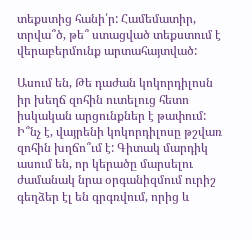տեքստից հանի՛ր: Համեմատիր, տրվա՞ծ, թե՞ ստացված տեքստում է վերաբերմունք արտահայտված:

Ասում են, Թե դաժան կոկորդիլոսն իր խեղճ զոհին ուտելուց հետո իսկական արցունքներ է թափում: Ի՞նչ է, վայրենի կոկորդիլոսը թշվառ զոհին խղճո՞ւմ է: Գիտակ մարդիկ ասում են, որ կերածը մարսելու ժամանակ նրա օրգանիզմում ուրիշ գեղձեր էլ են գրգռվում, որից և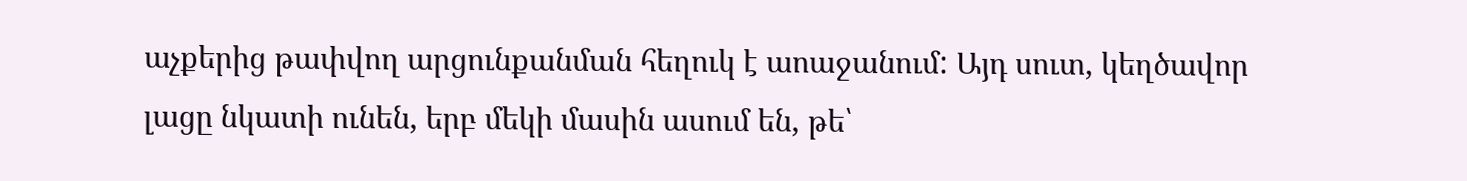աչքերից թափվող արցունքանման հեղուկ է աոաջանում: Այդ սուտ, կեղծավոր լացը նկատի ունեն, երբ մեկի մասին ասում են, թե՝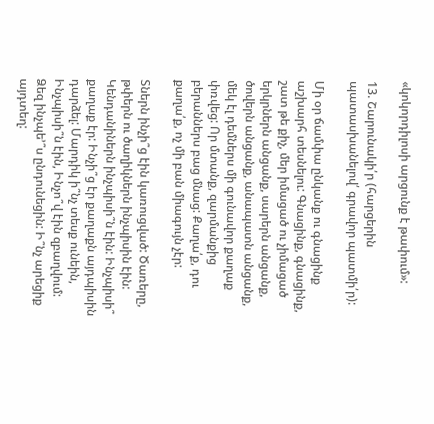«կոկորդիլոսի արցունք է թափում»:

13. Շարունակի՛ր (հարցերին պատասխանելով՛ գրավոր պատմի՛ր):

Մի օր ճամփա ընկանք ու գնացինք աշխարհ տեսնելու: Գնացինք, գնացինք, շատ թե քիչ, մեր իմացած ու չիմացած երկրներն անցանք, սարերն անցանք, ծովերն անցանք, անապատն անցանք, մեկ էլ դեմներս մի գունավոր քաղաք փռվեց: Որ մտանք, զարմանքից բերաններս բաց մնաց: Քաղա՛ք, դու քաղա՛ք, ոչ մի բան միագույն չէր:

Տներն ինչի՞ց էին կառուցված: Ծառերը, թփերն ու ծաղիկներն ինչպիսին էին: Կենդանիներն ինչպիսի՞ն էին: Ինչպիսի՞ քաղաք էր: Ինչի՞ց էր քաղաքն այդպիսին դարձել: Մարդիկ ի՞նչ տեսք ունեին, Ինչպիսի՞ն էին, Ինչո՞վ էին զբաղվում: Ձեզ ինչպե՚՞ս ընդունեցին: Ի՞նչ արեցիք այդտեղ: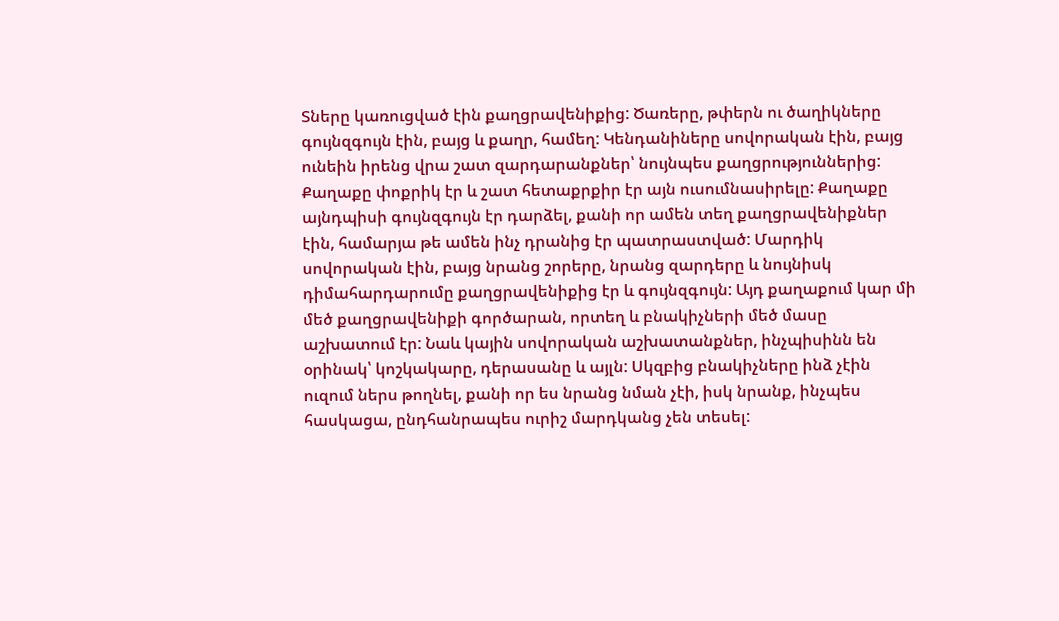Տները կառուցված էին քաղցրավենիքից: Ծառերը, թփերն ու ծաղիկները գույնզգույն էին, բայց և քաղր, համեղ: Կենդանիները սովորական էին, բայց ունեին իրենց վրա շատ զարդարանքներ՝ նույնպես քաղցրություններից: Քաղաքը փոքրիկ էր և շատ հետաքրքիր էր այն ուսումնասիրելը: Քաղաքը այնդպիսի գույնզգույն էր դարձել, քանի որ ամեն տեղ քաղցրավենիքներ էին, համարյա թե ամեն ինչ դրանից էր պատրաստված: Մարդիկ սովորական էին, բայց նրանց շորերը, նրանց զարդերը և նույնիսկ դիմահարդարումը քաղցրավենիքից էր և գույնզգույն: Այդ քաղաքում կար մի մեծ քաղցրավենիքի գործարան, որտեղ և բնակիչների մեծ մասը աշխատում էր: Նաև կային սովորական աշխատանքներ, ինչպիսինն են օրինակ՝ կոշկակարը, դերասանը և այլն: Սկզբից բնակիչները ինձ չէին ուզում ներս թողնել, քանի որ ես նրանց նման չէի, իսկ նրանք, ինչպես հասկացա, ընդհանրապես ուրիշ մարդկանց չեն տեսել: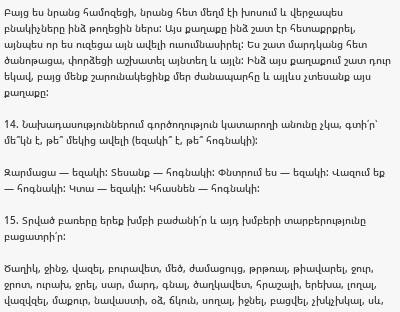Բայց ես նրանց համոզեցի, նրանց հետ մեղմ էի խոսում և վերջապես բնակիչները ինձ թողեցին ներս: Այս քաղաքը ինձ շատ էր հետաքրքրել, այնպես որ ես ուզեցա այն ավելի ուսումնասիրել: Ես շատ մարդկանց հետ ծանոթացա, փորձեցի աշխատել այնտեղ և այլն: Ինձ այս քաղաքում շատ դուր եկավ, բայց մենք շարունակեցինք մեր ժանապարհը և այլևս չտեսանք այս քաղաքը:

14. Նախադասություններում գործողություն կատարողի անունը չկա, գտի՛ր՝ մե՞կն է, թե՞ մեկից ավելի (եզակի՞ է, թե՞ հոգնակի):

Զարմացա — եզակի: Տեսանք — հոգնակի: Փնտրում ես — եզակի: Վազում եք — հոգնակի: Կտա — եզակի: Կհասնեն — հոգնակի:

15. Տրված բառերը երեք խմբի բաժանի՛ր և այդ խմբերի տարբերությունը բացատրի՛ր:

Ծաղիկ, ջինջ, վազել, բուրավետ, մեծ, ժամացույց, թրթռալ, թիավարել, ջուր, ջրոտ, ուրախ, ջրել, սար, մարդ, գնալ, ծաղկավետ, հրաշալի, երեխա, լողալ, վազվզել, մաքուր, նավաստի, օձ, ճկուն, սողալ, իջնել, բացվել, չխկչխկալ, սև,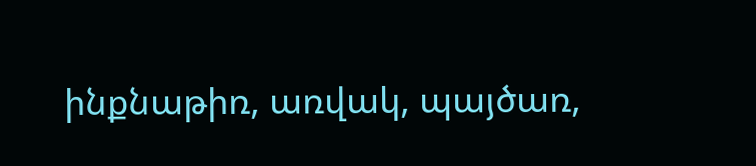ինքնաթիռ, առվակ, պայծառ,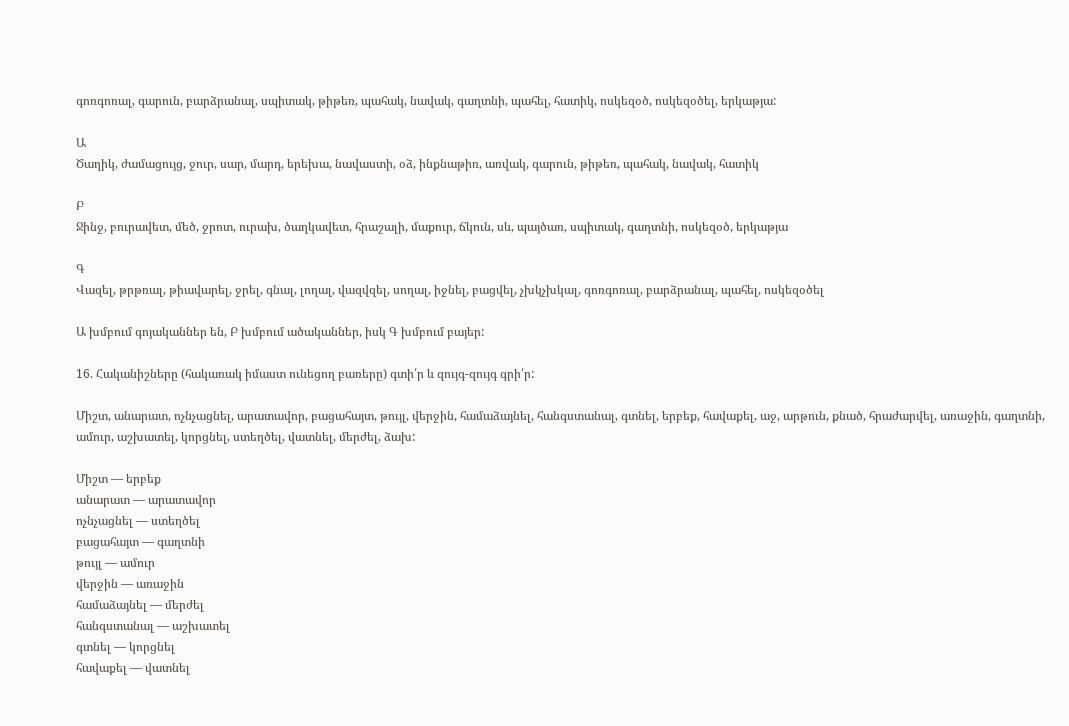գոռգոռալ, գարուն, բարձրանալ, սպիտակ, թիթեռ, պահակ, նավակ, գաղտնի, պահել, հատիկ, ոսկեզօծ, ոսկեզօծել, երկաթյա:

Ա
Ծաղիկ, ժամացույց, ջուր, սար, մարդ, երեխա, նավաստի, օձ, ինքնաթիռ, առվակ, գարուն, թիթեռ, պահակ, նավակ, հատիկ

Բ
Ջինջ, բուրավետ, մեծ, ջրոտ, ուրախ, ծաղկավետ, հրաշալի, մաքուր, ճկուն, սև, պայծառ, սպիտակ, գաղտնի, ոսկեզօծ, երկաթյա

Գ
Վազել, թրթռալ, թիավարել, ջրել, գնալ, լողալ, վազվզել, սողալ, իջնել, բացվել, չխկչխկալ, գոռգոռալ, բարձրանալ, պահել, ոսկեզօծել

Ա խմբում գոյականներ են, Բ խմբում ածականներ, իսկ Գ խմբում բայեր:

16. Հականիշները (հակառակ իմաստ ունեցող բառերը) գտի՛ր և զույգ-զույգ գրի՛ր:

Միշտ, անարատ, ոչնչացնել, արատավոր, բացահայտ, թույլ, վերջին, համաձայնել, հանգստանալ, գտնել, երբեք, հավաքել, աջ, արթուն, քնած, հրաժարվել, առաջին, գաղտնի, ամուր, աշխատել, կորցնել, ստեղծել, վատնել, մերժել, ձախ:

Միշտ — երբեք
անարատ — արատավոր
ոչնչացնել — ստեղծել
բացահայտ — գաղտնի
թույլ — ամուր
վերջին — առաջին
համաձայնել — մերժել
հանգստանալ — աշխատել
գտնել — կորցնել
հավաքել — վատնել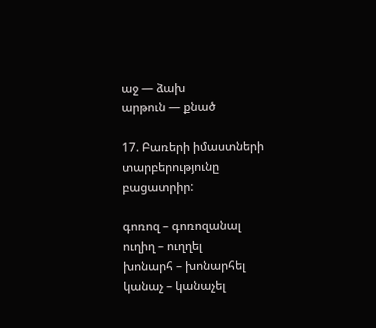աջ — ձախ
արթուն — քնած

17. Բառերի իմաստների տարբերությունը բացատրիր:

գոռոզ – գոռոզանալ
ուղիղ – ուղղել
խոնարհ – խոնարհել
կանաչ – կանաչել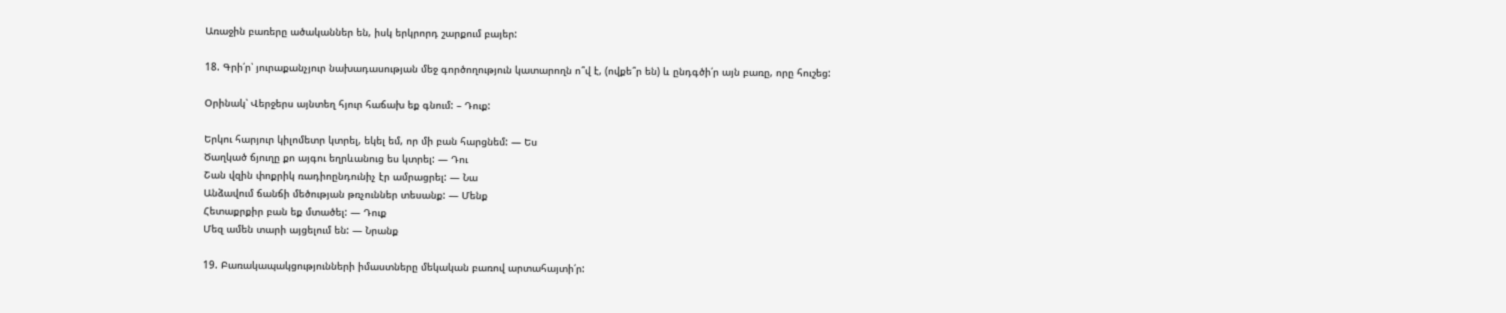Առաջին բառերը ածականներ են, իսկ երկրորդ շարքում բայեր:

18. Գրի՛ր՝ յուրաքանչյուր նախադասության մեջ գործողություն կատարողն ո՞վ է, (ովքե՞ր են) և ընդգծի՛ր այն բառը, որը հուշեց:

Օրինակ՝ Վերջերս այնտեղ հյուր հաճախ եք գնում: – Դուք:

Երկու հարյուր կիլոմետր կտրել, եկել եմ, որ մի բան հարցնեմ: — Ես
Ծաղկած ճյուղը քո այգու եղրևանուց ես կտրել: — Դու
Շան վզին փոքրիկ ռադիոընդունիչ էր ամրացրել: — Նա
Անձավում ճանճի մեծության թռչուններ տեսանք: — Մենք
Հետաքրքիր բան եք մտածել: — Դուք
Մեզ ամեն տարի այցելում են: — Նրանք

19. Բառակապակցությունների իմաստները մեկական բառով արտահայտի՛ր: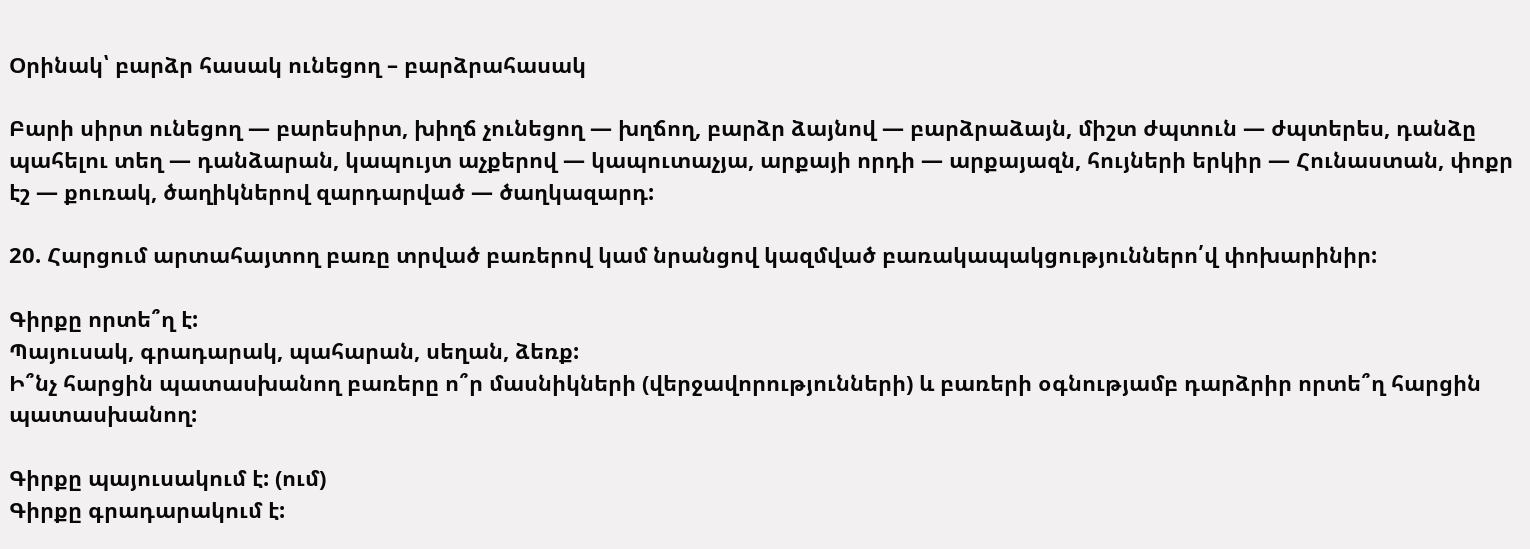Օրինակ՝ բարձր հասակ ունեցող – բարձրահասակ

Բարի սիրտ ունեցող — բարեսիրտ, խիղճ չունեցող — խղճող, բարձր ձայնով — բարձրաձայն, միշտ ժպտուն — ժպտերես, դանձը պահելու տեղ — դանձարան, կապույտ աչքերով — կապուտաչյա, արքայի որդի — արքայազն, հույների երկիր — Հունաստան, փոքր էշ — քուռակ, ծաղիկներով զարդարված — ծաղկազարդ:

20. Հարցում արտահայտող բառը տրված բառերով կամ նրանցով կազմված բառակապակցություններո՛վ փոխարինիր:

Գիրքը որտե՞ղ է:
Պայուսակ, գրադարակ, պահարան, սեղան, ձեռք:
Ի՞նչ հարցին պատասխանող բառերը ո՞ր մասնիկների (վերջավորությունների) և բառերի օգնությամբ դարձրիր որտե՞ղ հարցին պատասխանող:

Գիրքը պայուսակում է: (ում)
Գիրքը գրադարակում է: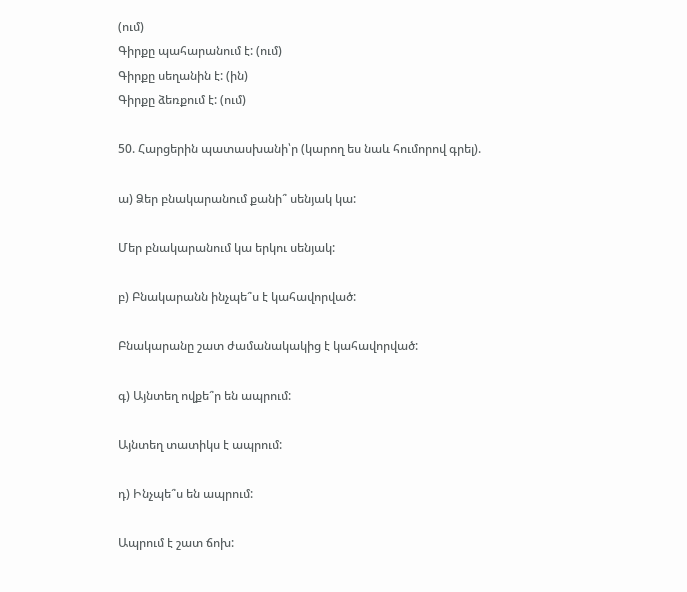(ում)
Գիրքը պահարանում է: (ում)
Գիրքը սեղանին է: (ին)
Գիրքը ձեռքում է: (ում)

50. Հարցերին պատասխանի՝ր (կարող ես նաև հումորով գրել).

ա) Ձեր բնակարանում քանի՞ սենյակ կա:

Մեր բնակարանում կա երկու սենյակ:

բ) Բնակարանն ինչպե՞ս է կահավորված:

Բնակարանը շատ ժամանակակից է կահավորված:

գ) Այնտեղ ովքե՞ր են ապրում:

Այնտեղ տատիկս է ապրում:

դ) Ինչպե՞ս են ապրում:

Ապրում է շատ ճոխ: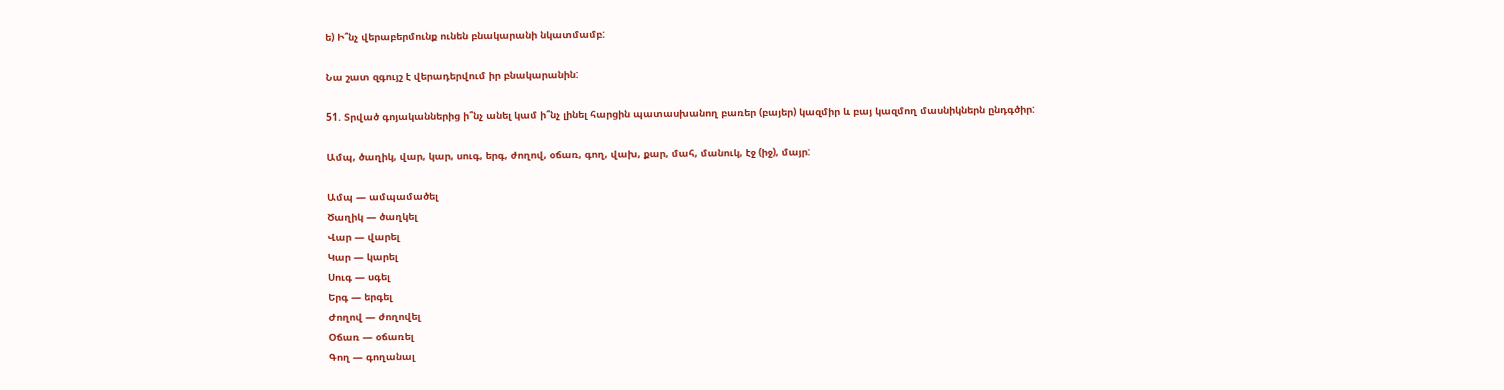ե) Ի՞նչ վերաբերմունք ունեն բնակարանի նկատմամբ:

Նա շատ զգույշ է վերադերվում իր բնակարանին:

51. Տրված գոյականներից ի՞նչ անել կամ ի՞նչ լինել հարցին պատասխանող բառեր (բայեր) կազմիր և բայ կազմող մասնիկներն ընդգծիր:

Ամպ, ծաղիկ, վար, կար, սուգ, երգ, ժողով, օճառ, գող, վախ, քար, մահ, մանուկ, էջ (իջ), մայր:

Ամպ — ամպամածել
Ծաղիկ — ծաղկել
Վար — վարել
Կար — կարել
Սուգ — սգել
Երգ — երգել
Ժողով — ժողովել
Օճառ — օճառել
Գող — գողանալ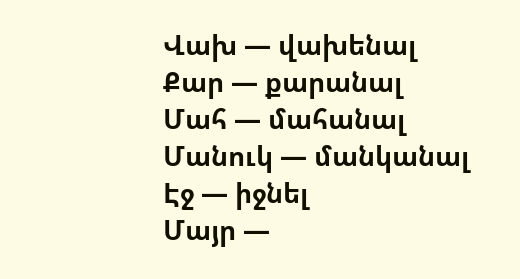Վախ — վախենալ
Քար — քարանալ
Մահ — մահանալ
Մանուկ — մանկանալ
Էջ — իջնել
Մայր —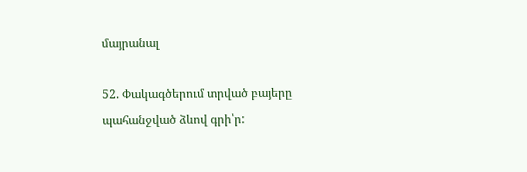մայրանալ

52. Փակագծերում տրված բայերը պահանջված ձևով գրի՝ր: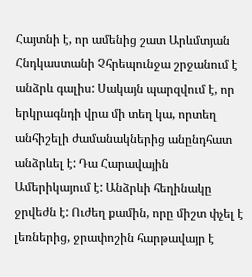Հայտնի է, որ ամենից շատ Արևմտյան Հնդկաստանի Չհրեպունջա շրջանում է անձրև գալիս: Սակայն պարզվում է, որ երկրագնդի վրա մի տեղ կա, որտեղ անհիշելի ժամանակներից անընդհատ անձրևել է: Դա Հարավային Ամերիկայում է: Անձրևի հեղինակը ջրվեժն է: Ուժեղ քամին, որը միշտ փչել է լեռներից, ջրափոշին հարթավայր է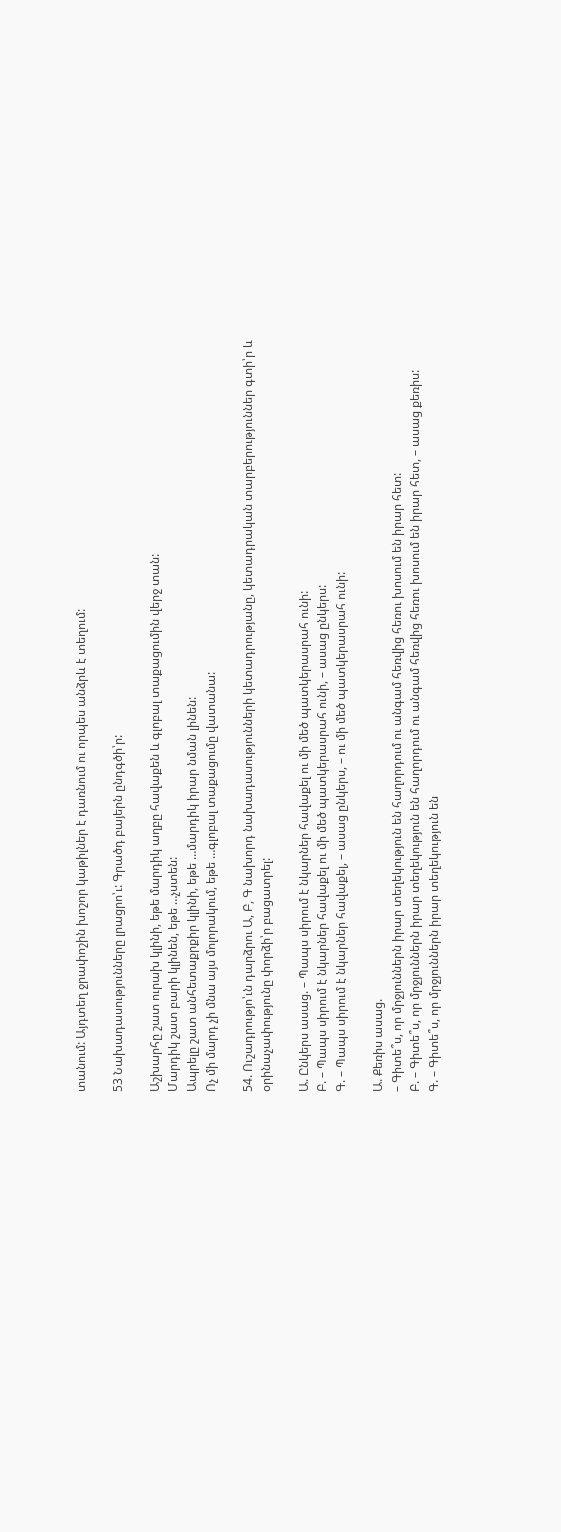տանում: Այդտեղ ջրափոշին խոշոր կաթիլներ է դառնում ու որպես անձրև է տեղում:

53 Նախադասությունները լրացրո՝ւ: Գրածդ բայերն ընդգծի՝ր:

Աշխարհը շատ ուրախ կլինի, եթե մարդիկ աղբը հավաքեն և գլոբալ տաքացումին վերջ տան:
Մարդիկ շատ բարի կլինեն, եթե …չստեն:
Ապրելը շատ անհետաքրքիր կլինի, եթե …մարդիկ իրար նման լինեն:
Ոչ մի մարդ չի մնա այս մոլորակում, եթե …գլոբալ տաքացումը վատանա:

54. Ուշադրությո՝ւն դարձրու Ա, Բ, Գ նախորդ նախադասությունների կետադրությանը, կետադրական տարբերություններ գտի՝ր և օրինաչափությունը փորձի՝ր բացատրել:

Ա. Ընկերս ասաց. – Պապս սիրում է նկարներ հավաքել ու մի մեծ պատկերասրահ ունի:
Բ. – Պապս սիրում է նկարներ հավաքել ու մի մեծ պատկերասրահ ունի, – ասաց ընկերս:
Գ. – Պապս սիրում է նկարներ հավաքել, – ասաց ընկերս, – ու մի մեծ պատկերասրահ ունի:

Ա. Քեռիս ասաց.
– Գիտե՞ս, որ մրջյուններն իրար տեղեկություն են հաղորդում ու անգամ հեռվից հեռու խոսում են իրար հետ:
Բ. – Գիտե՞ս, որ մրջյուններն իրար տեղեկություն են հաղորդում ու անգամ հեռվից հեռու խոսում են իրար հետ, – ասաց քեռիս:
Գ. – Գիտե՞ս, որ մրջյուններն իրար տեղեկություն են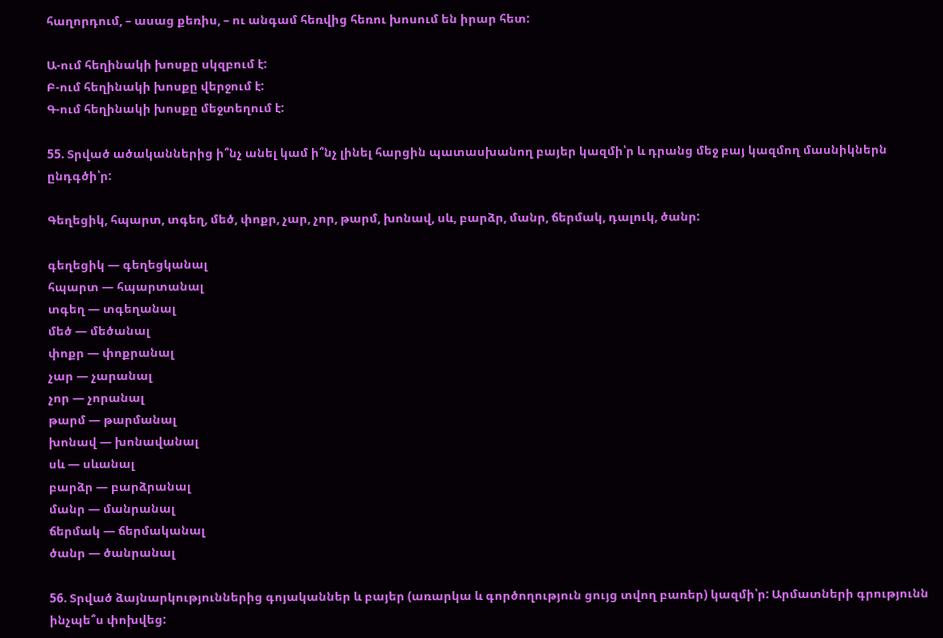հաղորդում, – ասաց քեռիս, – ու անգամ հեռվից հեռու խոսում են իրար հետ:

Ա-ում հեղինակի խոսքը սկզբում է:
Բ-ում հեղինակի խոսքը վերջում է:
Գ-ում հեղինակի խոսքը մեջտեղում է:

55. Տրված ածականներից ի՞նչ անել կամ ի՞նչ լինել հարցին պատասխանող բայեր կազմի՝ր և դրանց մեջ բայ կազմող մասնիկներն ընդգծի՝ր:

Գեղեցիկ, հպարտ, տգեղ, մեծ, փոքր, չար, չոր, թարմ, խոնավ, սև, բարձր, մանր, ճերմակ, դալուկ, ծանր:

գեղեցիկ — գեղեցկանալ
հպարտ — հպարտանալ
տգեղ — տգեղանալ
մեծ — մեծանալ
փոքր — փոքրանալ
չար — չարանալ
չոր — չորանալ
թարմ — թարմանալ
խոնավ — խոնավանալ
սև — սևանալ
բարձր — բարձրանալ
մանր — մանրանալ
ճերմակ — ճերմականալ
ծանր — ծանրանալ

56. Տրված ձայնարկություններից գոյականներ և բայեր (առարկա և գործողություն ցույց տվող բառեր) կազմի՝ր: Արմատների գրությունն ինչպե՞ս փոխվեց: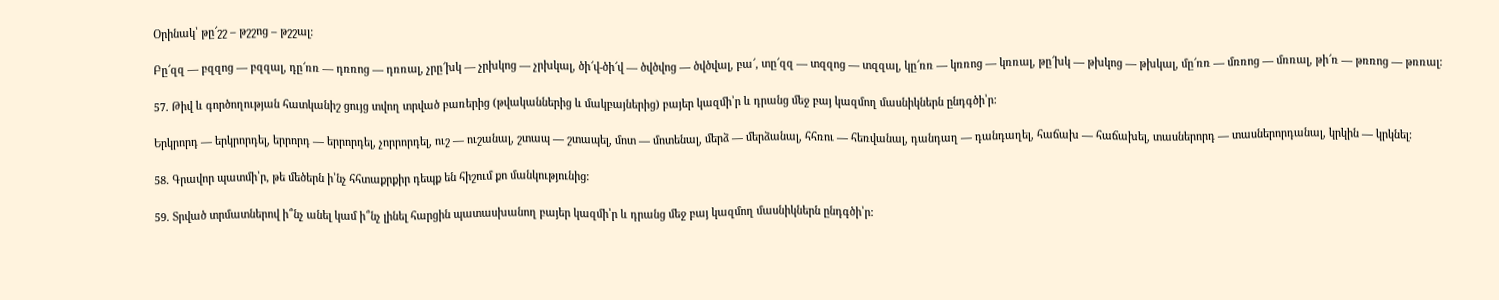Օրինակ՝ թը՜շշ – թշշոց – թշշալ:

Բը՜զզ — բզզոց — բզզալ, դը՜ռռ — դռռոց — դռռալ, չրը՜խկ — չրխկոց — չրխկալ, ծի՜վ-ծի՜վ — ծվծվոց — ծվծվալ, բա՜, տը՜զզ — տզզոց — տզզալ, կը՜ռռ — կռռոց — կռռալ, թը՜խկ — թխկոց — թխկալ, մը՜ռռ — մռռոց — մռռալ, թի՜ռ — թռռոց — թռռալ:

57. Թիվ և գործողության հատկանիշ ցույց տվող տրված բառերից (թվականներից և մակբայներից) բայեր կազմի՝ր և դրանց մեջ բայ կազմող մասնիկներն ընդգծի՝ր:

Երկրորդ — երկրորդել, երրորդ — երրորդել, չորրորդել, ուշ — ուշանալ, շտապ — շտապել, մոտ — մոտենալ, մերձ — մերձանալ, հհռու — հեռվանալ, դանդաղ — դանդաղել, հաճախ — հաճախել, տասներորդ — տասներորդանալ, կրկին — կրկնել:

58. Գրավոր պատմի՝ր, թե մեծերն ի՝նչ հհտաքրքիր դեպք են հիշում քո մանկությունից:

59. Տրված տրմատներով ի՞նչ անել կամ ի՞նչ լինել հարցին պատասխանող բայեր կազմի՝ր և դրանց մեջ բայ կազմող մասնիկներն ընդգծի՝ր: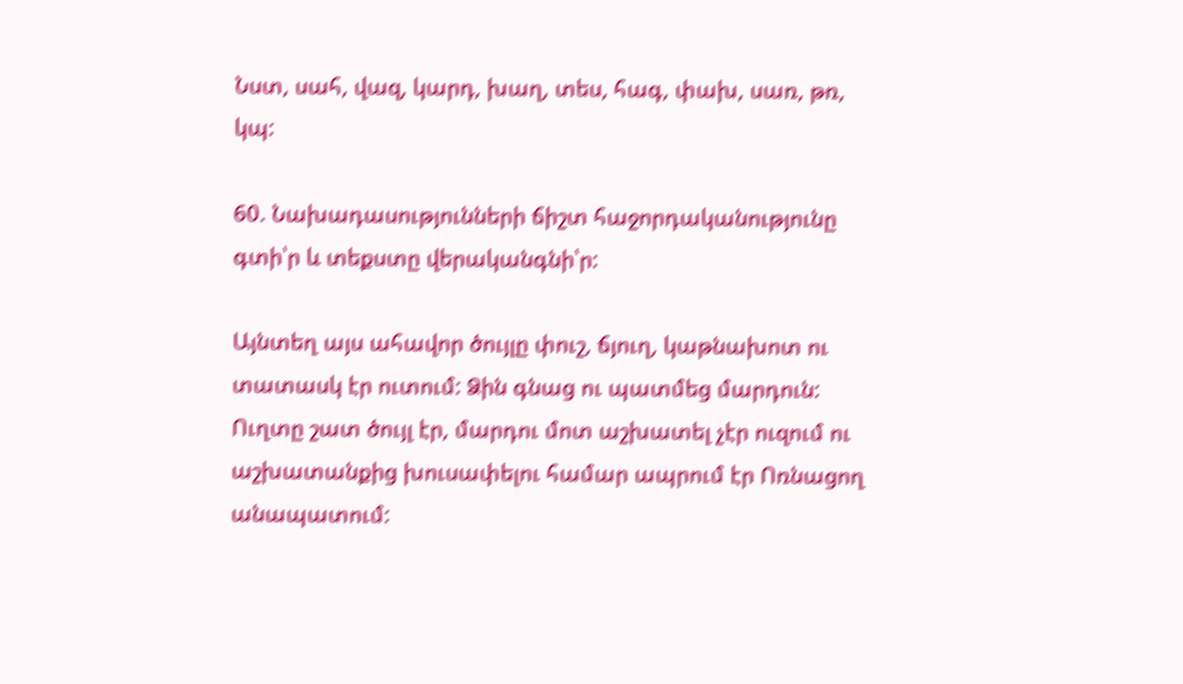Նստ, սահ, վազ, կարդ, խաղ, տես, հագ, փախ, սառ, թռ, կպ:

60. Նախադասությունների ճիշտ հաջորդականությունը գտի՝ր և տեքստը վերականգնի՝ր:

Այնտեղ այս ահավոր ծույլը փուշ, ճյուղ, կաթնախոտ ու տատասկ էր ուտում: Ձին գնաց ու պատմեց մարդուն: Ուղտը շատ ծույլ էր, մարդու մոտ աշխատել չէր ուզում ու աշխատանքից խուսափելու համար ապրում էր Ոռնացող անապատում: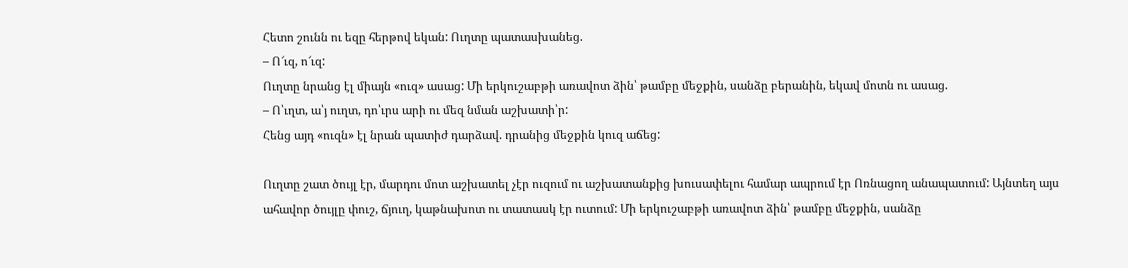Հետո շունն ու եզը հերթով եկան: Ուղտը պատասխանեց.
– Ո՜ւզ, ո՜ւզ:
Ուղտը նրանց էլ միայն «ուզ» ասաց: Մի երկուշաբթի առավոտ ձին՝ թամբը մեջքին, սանձը բերանին, եկավ մոտն ու ասաց.
– Ո՝ւղտ, ա՝յ ուղտ, դո՝ւրս արի ու մեզ նման աշխատի՝ր:
Հենց այդ «ուզն» էլ նրան պատիժ դարձավ. դրանից մեջքին կուզ աճեց:

Ուղտը շատ ծույլ էր, մարդու մոտ աշխատել չէր ուզում ու աշխատանքից խուսափելու համար ապրում էր Ոռնացող անապատում: Այնտեղ այս ահավոր ծույլը փուշ, ճյուղ, կաթնախոտ ու տատասկ էր ուտում: Մի երկուշաբթի առավոտ ձին՝ թամբը մեջքին, սանձը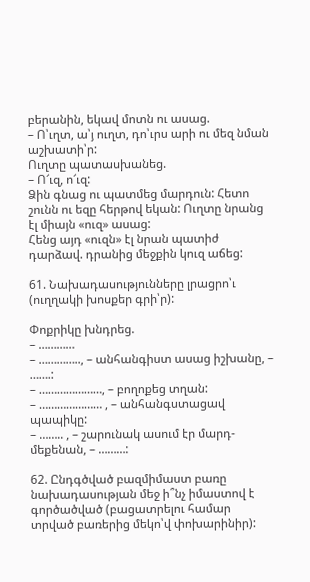բերանին, եկավ մոտն ու ասաց.
– Ո՝ւղտ, ա՝յ ուղտ, դո՝ւրս արի ու մեզ նման աշխատի՝ր:
Ուղտը պատասխանեց.
– Ո՜ւզ, ո՜ւզ:
Ձին գնաց ու պատմեց մարդուն: Հետո շունն ու եզը հերթով եկան: Ուղտը նրանց էլ միայն «ուզ» ասաց:
Հենց այդ «ուզն» էլ նրան պատիժ դարձավ. դրանից մեջքին կուզ աճեց:

61. Նախադասությունները լրացրո՝ւ (ուղղակի խոսքեր գրի՝ր):

Փոքրիկը խնդրեց.
– …………
– ………….., – անհանգիստ ասաց իշխանը, – …….:
– …………………, – բողոքեց տղան:
– ………………… , – անհանգստացավ պապիկը:
– …….. , – շարունակ ասում էր մարդ-մեքենան, – ………:

62. Ընդգծված բազմիմաստ բառը նախադասության մեջ ի՞նչ իմաստով է գործածված (բացատրելու համար տրված բառերից մեկո՝վ փոխարինիր):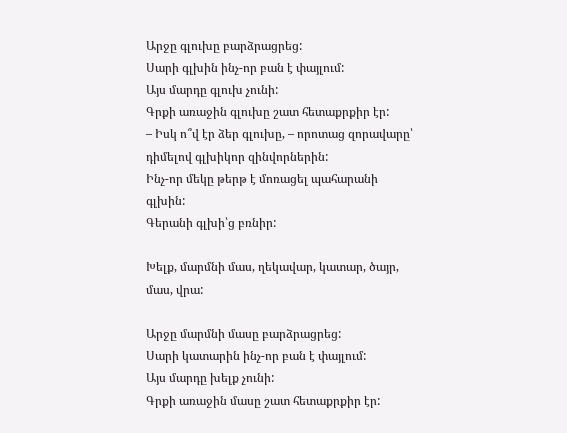Արջը գլուխը բարձրացրեց:
Սարի գլխին ինչ-որ բան է փայլում:
Այս մարդը գլուխ չունի:
Գրքի առաջին գլուխը շատ հետաքրքիր էր:
– Իսկ ո՞վ էր ձեր գլուխը, – որոտաց զորավարը՝ դիմելով գլխիկոր զինվորներին:
Ինչ-որ մեկը թերթ է մոռացել պահարանի գլխին:
Գերանի գլխի՝ց բռնիր:

Խելք, մարմնի մաս, ղեկավար, կատար, ծայր, մաս, վրա:

Արջը մարմնի մասը բարձրացրեց:
Սարի կատարին ինչ-որ բան է փայլում:
Այս մարդը խելք չունի:
Գրքի առաջին մասը շատ հետաքրքիր էր: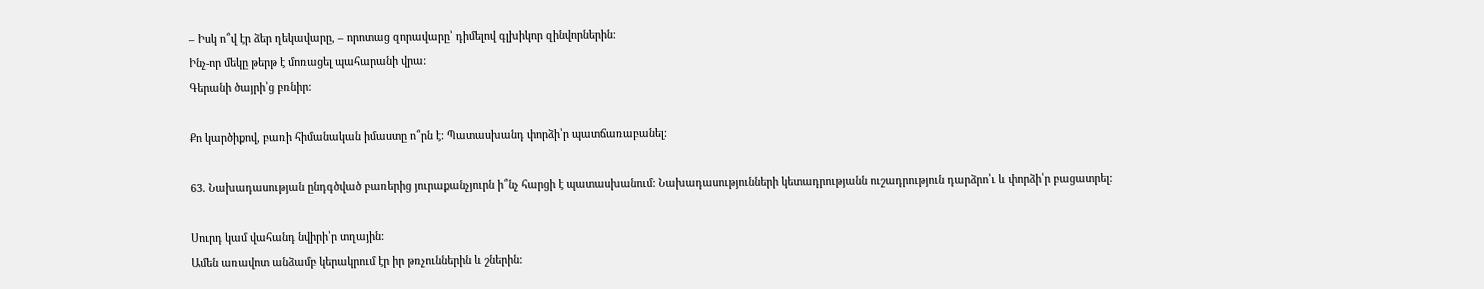– Իսկ ո՞վ էր ձեր ղեկավարը, – որոտաց զորավարը՝ դիմելով գլխիկոր զինվորներին:
Ինչ-որ մեկը թերթ է մոռացել պահարանի վրա:
Գերանի ծայրի՝ց բռնիր:

Քո կարծիքով, բառի հիմանական իմաստը ո՞րն է: Պատասխանդ փորձի՝ր պատճառաբանել:

63. Նախադասության ընդգծված բառերից յուրաքանչյուրն ի՞նչ հարցի է պատասխանում: Նախադասությունների կետադրությանն ուշադրություն դարձրո՝ւ և փորձի՝ր բացատրել:

Սուրդ կամ վահանդ նվիրի՝ր տղային:
Ամեն առավոտ անձամբ կերակրում էր իր թռչուններին և շներին: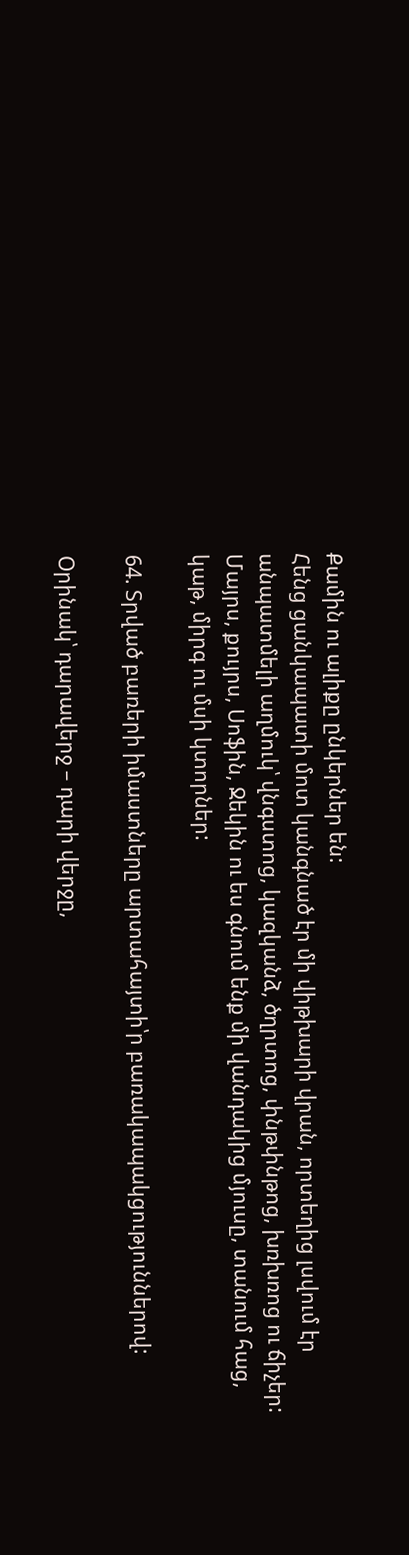Քամին ու ալիքը ընկերներ են:
Հենց ցանկապատի մոտ կանգնած էր մի վիթխարի վրան, որտեղից լսվում էր անպատմելի աղմուկ՝ վնգստոց, կազկանձ, ծղրտոց, փնթփնթոց, խռխռոց ու ճիչեր:
Մայրս, քույրս, Սոֆին, Ջեկին ու ես գնում ենք մի վանդակից մյուսը, տանում հաց, կաթ, միրգ ու մսի կտորներ:

64. Տրված բառերի իմաստները արտահայտի՝ր բառակապակցություններով:

Օրինակ՝ դարավերջ – դարի վերջը,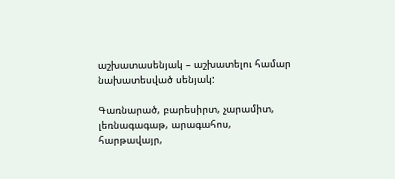աշխատասենյակ – աշխատելու համար նախատեսված սենյակ:

Գառնարած, բարեսիրտ, չարամիտ, լեռնագագաթ, արագահոս, հարթավայր,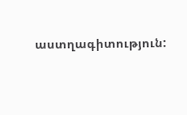աստղագիտություն: